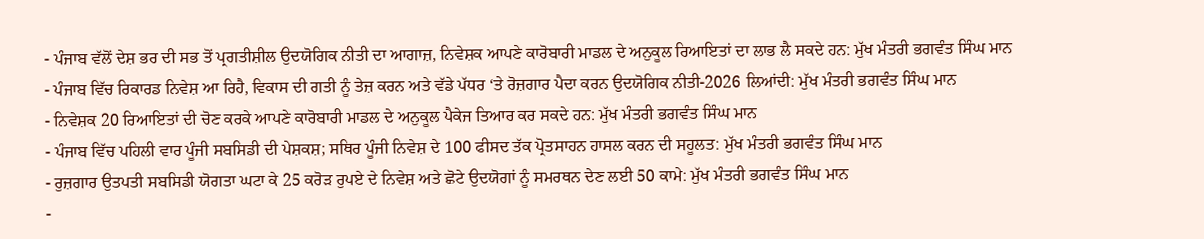- ਪੰਜਾਬ ਵੱਲੋਂ ਦੇਸ਼ ਭਰ ਦੀ ਸਭ ਤੋਂ ਪ੍ਰਗਤੀਸ਼ੀਲ ਉਦਯੋਗਿਕ ਨੀਤੀ ਦਾ ਆਗਾਜ਼, ਨਿਵੇਸ਼ਕ ਆਪਣੇ ਕਾਰੋਬਾਰੀ ਮਾਡਲ ਦੇ ਅਨੁਕੂਲ ਰਿਆਇਤਾਂ ਦਾ ਲਾਭ ਲੈ ਸਕਦੇ ਹਨ: ਮੁੱਖ ਮੰਤਰੀ ਭਗਵੰਤ ਸਿੰਘ ਮਾਨ
- ਪੰਜਾਬ ਵਿੱਚ ਰਿਕਾਰਡ ਨਿਵੇਸ਼ ਆ ਰਿਹੈ, ਵਿਕਾਸ ਦੀ ਗਤੀ ਨੂੰ ਤੇਜ਼ ਕਰਨ ਅਤੇ ਵੱਡੇ ਪੱਧਰ ‘ਤੇ ਰੋਜ਼ਗਾਰ ਪੈਦਾ ਕਰਨ ਉਦਯੋਗਿਕ ਨੀਤੀ-2026 ਲਿਆਂਦੀ: ਮੁੱਖ ਮੰਤਰੀ ਭਗਵੰਤ ਸਿੰਘ ਮਾਨ
- ਨਿਵੇਸ਼ਕ 20 ਰਿਆਇਤਾਂ ਦੀ ਚੋਣ ਕਰਕੇ ਆਪਣੇ ਕਾਰੋਬਾਰੀ ਮਾਡਲ ਦੇ ਅਨੁਕੂਲ ਪੈਕੇਜ ਤਿਆਰ ਕਰ ਸਕਦੇ ਹਨ: ਮੁੱਖ ਮੰਤਰੀ ਭਗਵੰਤ ਸਿੰਘ ਮਾਨ
- ਪੰਜਾਬ ਵਿੱਚ ਪਹਿਲੀ ਵਾਰ ਪੂੰਜੀ ਸਬਸਿਡੀ ਦੀ ਪੇਸ਼ਕਸ਼; ਸਥਿਰ ਪੂੰਜੀ ਨਿਵੇਸ਼ ਦੇ 100 ਫੀਸਦ ਤੱਕ ਪ੍ਰੋਤਸਾਹਨ ਹਾਸਲ ਕਰਨ ਦੀ ਸਹੂਲਤ: ਮੁੱਖ ਮੰਤਰੀ ਭਗਵੰਤ ਸਿੰਘ ਮਾਨ
- ਰੁਜ਼ਗਾਰ ਉਤਪਤੀ ਸਬਸਿਡੀ ਯੋਗਤਾ ਘਟਾ ਕੇ 25 ਕਰੋੜ ਰੁਪਏ ਦੇ ਨਿਵੇਸ਼ ਅਤੇ ਛੋਟੇ ਉਦਯੋਗਾਂ ਨੂੰ ਸਮਰਥਨ ਦੇਣ ਲਈ 50 ਕਾਮੇ: ਮੁੱਖ ਮੰਤਰੀ ਭਗਵੰਤ ਸਿੰਘ ਮਾਨ
-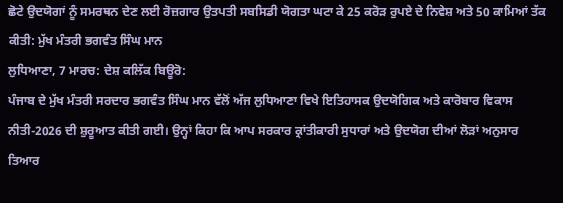ਛੋਟੇ ਉਦਯੋਗਾਂ ਨੂੰ ਸਮਰਥਨ ਦੇਣ ਲਈ ਰੋਜ਼ਗਾਰ ਉਤਪਤੀ ਸਬਸਿਡੀ ਯੋਗਤਾ ਘਟਾ ਕੇ 25 ਕਰੋੜ ਰੁਪਏ ਦੇ ਨਿਵੇਸ਼ ਅਤੇ 50 ਕਾਮਿਆਂ ਤੱਕ ਕੀਤੀ: ਮੁੱਖ ਮੰਤਰੀ ਭਗਵੰਤ ਸਿੰਘ ਮਾਨ
ਲੁਧਿਆਣਾ, 7 ਮਾਰਚ: ਦੇਸ਼ ਕਲਿੱਕ ਬਿਊਰੋ:
ਪੰਜਾਬ ਦੇ ਮੁੱਖ ਮੰਤਰੀ ਸਰਦਾਰ ਭਗਵੰਤ ਸਿੰਘ ਮਾਨ ਵੱਲੋਂ ਅੱਜ ਲੁਧਿਆਣਾ ਵਿਖੇ ਇਤਿਹਾਸਕ ਉਦਯੋਗਿਕ ਅਤੇ ਕਾਰੋਬਾਰ ਵਿਕਾਸ ਨੀਤੀ-2026 ਦੀ ਸ਼ੁਰੂਆਤ ਕੀਤੀ ਗਈ। ਉਨ੍ਹਾਂ ਕਿਹਾ ਕਿ ਆਪ ਸਰਕਾਰ ਕ੍ਰਾਂਤੀਕਾਰੀ ਸੁਧਾਰਾਂ ਅਤੇ ਉਦਯੋਗ ਦੀਆਂ ਲੋੜਾਂ ਅਨੁਸਾਰ ਤਿਆਰ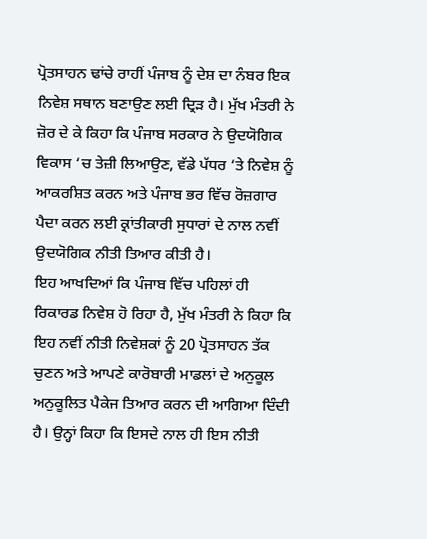ਪ੍ਰੋਤਸਾਹਨ ਢਾਂਚੇ ਰਾਹੀਂ ਪੰਜਾਬ ਨੂੰ ਦੇਸ਼ ਦਾ ਨੰਬਰ ਇਕ ਨਿਵੇਸ਼ ਸਥਾਨ ਬਣਾਉਣ ਲਈ ਦ੍ਰਿੜ ਹੈ। ਮੁੱਖ ਮੰਤਰੀ ਨੇ ਜ਼ੋਰ ਦੇ ਕੇ ਕਿਹਾ ਕਿ ਪੰਜਾਬ ਸਰਕਾਰ ਨੇ ਉਦਯੋਗਿਕ ਵਿਕਾਸ ‘ਚ ਤੇਜ਼ੀ ਲਿਆਉਣ, ਵੱਡੇ ਪੱਧਰ ‘ਤੇ ਨਿਵੇਸ਼ ਨੂੰ ਆਕਰਸ਼ਿਤ ਕਰਨ ਅਤੇ ਪੰਜਾਬ ਭਰ ਵਿੱਚ ਰੋਜ਼ਗਾਰ ਪੈਦਾ ਕਰਨ ਲਈ ਕ੍ਰਾਂਤੀਕਾਰੀ ਸੁਧਾਰਾਂ ਦੇ ਨਾਲ ਨਵੀਂ ਉਦਯੋਗਿਕ ਨੀਤੀ ਤਿਆਰ ਕੀਤੀ ਹੈ।
ਇਹ ਆਖਦਿਆਂ ਕਿ ਪੰਜਾਬ ਵਿੱਚ ਪਹਿਲਾਂ ਹੀ ਰਿਕਾਰਡ ਨਿਵੇਸ਼ ਹੋ ਰਿਹਾ ਹੈ, ਮੁੱਖ ਮੰਤਰੀ ਨੇ ਕਿਹਾ ਕਿ ਇਹ ਨਵੀਂ ਨੀਤੀ ਨਿਵੇਸ਼ਕਾਂ ਨੂੰ 20 ਪ੍ਰੋਤਸਾਹਨ ਤੱਕ ਚੁਣਨ ਅਤੇ ਆਪਣੇ ਕਾਰੋਬਾਰੀ ਮਾਡਲਾਂ ਦੇ ਅਨੁਕੂਲ ਅਨੁਕੂਲਿਤ ਪੈਕੇਜ ਤਿਆਰ ਕਰਨ ਦੀ ਆਗਿਆ ਦਿੰਦੀ ਹੈ। ਉਨ੍ਹਾਂ ਕਿਹਾ ਕਿ ਇਸਦੇ ਨਾਲ ਹੀ ਇਸ ਨੀਤੀ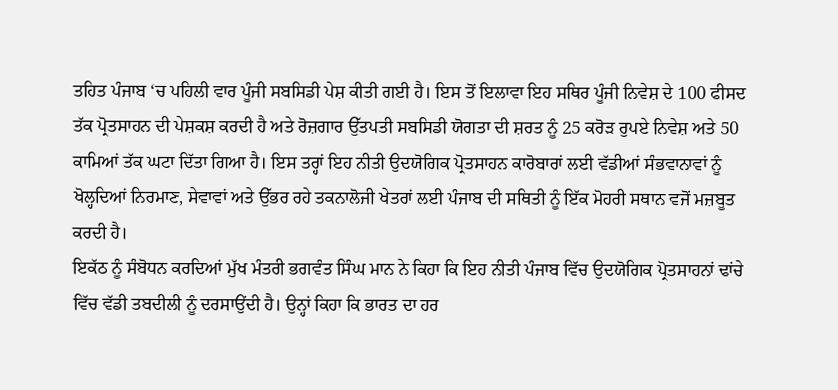ਤਹਿਤ ਪੰਜਾਬ ‘ਚ ਪਹਿਲੀ ਵਾਰ ਪੂੰਜੀ ਸਬਸਿਡੀ ਪੇਸ਼ ਕੀਤੀ ਗਈ ਹੈ। ਇਸ ਤੋਂ ਇਲਾਵਾ ਇਹ ਸਥਿਰ ਪੂੰਜੀ ਨਿਵੇਸ਼ ਦੇ 100 ਫੀਸਦ ਤੱਕ ਪ੍ਰੋਤਸਾਹਨ ਦੀ ਪੇਸ਼ਕਸ਼ ਕਰਦੀ ਹੈ ਅਤੇ ਰੋਜ਼ਗਾਰ ਉੱਤਪਤੀ ਸਬਸਿਡੀ ਯੋਗਤਾ ਦੀ ਸ਼ਰਤ ਨੂੰ 25 ਕਰੋੜ ਰੁਪਏ ਨਿਵੇਸ਼ ਅਤੇ 50 ਕਾਮਿਆਂ ਤੱਕ ਘਟਾ ਦਿੱਤਾ ਗਿਆ ਹੈ। ਇਸ ਤਰ੍ਹਾਂ ਇਹ ਨੀਤੀ ਉਦਯੋਗਿਕ ਪ੍ਰੋਤਸਾਹਨ ਕਾਰੋਬਾਰਾਂ ਲਈ ਵੱਡੀਆਂ ਸੰਭਵਾਨਾਵਾਂ ਨੂੰ ਖੋਲ੍ਹਦਿਆਂ ਨਿਰਮਾਣ, ਸੇਵਾਵਾਂ ਅਤੇ ਉੱਭਰ ਰਹੇ ਤਕਨਾਲੋਜੀ ਖੇਤਰਾਂ ਲਈ ਪੰਜਾਬ ਦੀ ਸਥਿਤੀ ਨੂੰ ਇੱਕ ਮੋਹਰੀ ਸਥਾਨ ਵਜੋਂ ਮਜ਼ਬੂਤ ਕਰਦੀ ਹੈ।
ਇਕੱਠ ਨੂੰ ਸੰਬੋਧਨ ਕਰਦਿਆਂ ਮੁੱਖ ਮੰਤਰੀ ਭਗਵੰਤ ਸਿੰਘ ਮਾਨ ਨੇ ਕਿਹਾ ਕਿ ਇਹ ਨੀਤੀ ਪੰਜਾਬ ਵਿੱਚ ਉਦਯੋਗਿਕ ਪ੍ਰੋਤਸਾਹਨਾਂ ਢਾਂਚੇ ਵਿੱਚ ਵੱਡੀ ਤਬਦੀਲੀ ਨੂੰ ਦਰਸਾਉਂਦੀ ਹੈ। ਉਨ੍ਹਾਂ ਕਿਹਾ ਕਿ ਭਾਰਤ ਦਾ ਹਰ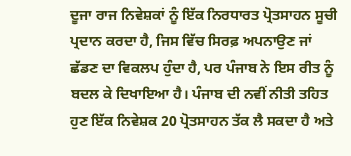ਦੂਜਾ ਰਾਜ ਨਿਵੇਸ਼ਕਾਂ ਨੂੰ ਇੱਕ ਨਿਰਧਾਰਤ ਪ੍ਰੋਤਸਾਹਨ ਸੂਚੀ ਪ੍ਰਦਾਨ ਕਰਦਾ ਹੈ, ਜਿਸ ਵਿੱਚ ਸਿਰਫ਼ ਅਪਨਾਉਣ ਜਾਂ ਛੱਡਣ ਦਾ ਵਿਕਲਪ ਹੁੰਦਾ ਹੈ, ਪਰ ਪੰਜਾਬ ਨੇ ਇਸ ਰੀਤ ਨੂੰ ਬਦਲ ਕੇ ਦਿਖਾਇਆ ਹੈ। ਪੰਜਾਬ ਦੀ ਨਵੀਂ ਨੀਤੀ ਤਹਿਤ ਹੁਣ ਇੱਕ ਨਿਵੇਸ਼ਕ 20 ਪ੍ਰੋਤਸਾਹਨ ਤੱਕ ਲੈ ਸਕਦਾ ਹੈ ਅਤੇ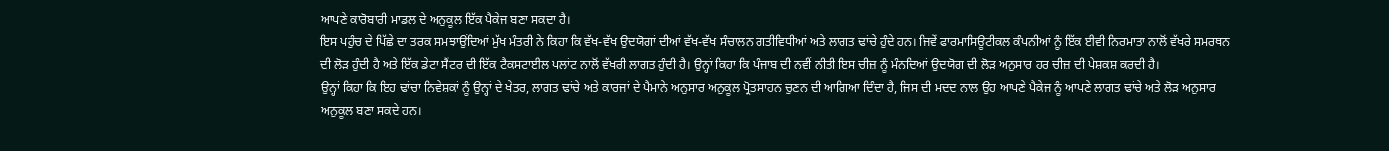ਆਪਣੇ ਕਾਰੋਬਾਰੀ ਮਾਡਲ ਦੇ ਅਨੁਕੂਲ ਇੱਕ ਪੈਕੇਜ ਬਣਾ ਸਕਦਾ ਹੈ।
ਇਸ ਪਹੁੰਚ ਦੇ ਪਿੱਛੇ ਦਾ ਤਰਕ ਸਮਝਾਉਂਦਿਆਂ ਮੁੱਖ ਮੰਤਰੀ ਨੇ ਕਿਹਾ ਕਿ ਵੱਖ-ਵੱਖ ਉਦਯੋਗਾਂ ਦੀਆਂ ਵੱਖ-ਵੱਖ ਸੰਚਾਲਨ ਗਤੀਵਿਧੀਆਂ ਅਤੇ ਲਾਗਤ ਢਾਂਚੇ ਹੁੰਦੇ ਹਨ। ਜਿਵੇਂ ਫਾਰਮਾਸਿਊਟੀਕਲ ਕੰਪਨੀਆਂ ਨੂੰ ਇੱਕ ਈਵੀ ਨਿਰਮਾਤਾ ਨਾਲੋਂ ਵੱਖਰੇ ਸਮਰਥਨ ਦੀ ਲੋੜ ਹੁੰਦੀ ਹੈ ਅਤੇ ਇੱਕ ਡੇਟਾ ਸੈਂਟਰ ਦੀ ਇੱਕ ਟੈਕਸਟਾਈਲ ਪਲਾਂਟ ਨਾਲੋਂ ਵੱਖਰੀ ਲਾਗਤ ਹੁੰਦੀ ਹੈ। ਉਨ੍ਹਾਂ ਕਿਹਾ ਕਿ ਪੰਜਾਬ ਦੀ ਨਵੀਂ ਨੀਤੀ ਇਸ ਚੀਜ਼ ਨੂੰ ਮੰਨਦਿਆਂ ਉਦਯੋਗ ਦੀ ਲੋੜ ਅਨੁਸਾਰ ਹਰ ਚੀਜ਼ ਦੀ ਪੇਸ਼ਕਸ਼ ਕਰਦੀ ਹੈ।
ਉਨ੍ਹਾਂ ਕਿਹਾ ਕਿ ਇਹ ਢਾਂਚਾ ਨਿਵੇਸ਼ਕਾਂ ਨੂੰ ਉਨ੍ਹਾਂ ਦੇ ਖੇਤਰ, ਲਾਗਤ ਢਾਂਚੇ ਅਤੇ ਕਾਰਜਾਂ ਦੇ ਪੈਮਾਨੇ ਅਨੁਸਾਰ ਅਨੁਕੂਲ ਪ੍ਰੋਤਸਾਹਨ ਚੁਣਨ ਦੀ ਆਗਿਆ ਦਿੰਦਾ ਹੈ, ਜਿਸ ਦੀ ਮਦਦ ਨਾਲ ਉਹ ਆਪਣੇ ਪੈਕੇਜ ਨੂੰ ਆਪਣੇ ਲਾਗਤ ਢਾਂਚੇ ਅਤੇ ਲੋੜ ਅਨੁਸਾਰ ਅਨੁਕੂਲ ਬਣਾ ਸਕਦੇ ਹਨ।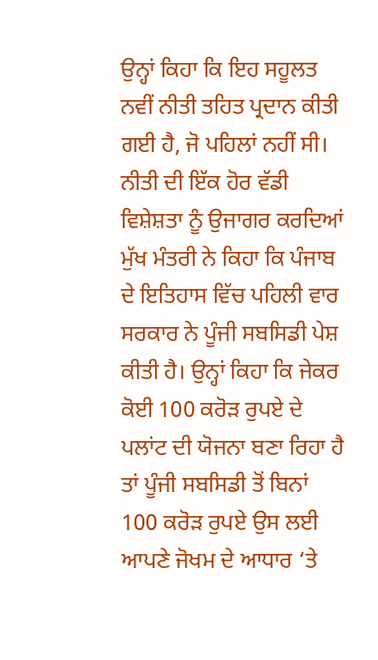ਉਨ੍ਹਾਂ ਕਿਹਾ ਕਿ ਇਹ ਸਹੂਲਤ ਨਵੀਂ ਨੀਤੀ ਤਹਿਤ ਪ੍ਰਦਾਨ ਕੀਤੀ ਗਈ ਹੈ, ਜੋ ਪਹਿਲਾਂ ਨਹੀਂ ਸੀ।
ਨੀਤੀ ਦੀ ਇੱਕ ਹੋਰ ਵੱਡੀ ਵਿਸ਼ੇਸ਼ਤਾ ਨੂੰ ਉਜਾਗਰ ਕਰਦਿਆਂ ਮੁੱਖ ਮੰਤਰੀ ਨੇ ਕਿਹਾ ਕਿ ਪੰਜਾਬ ਦੇ ਇਤਿਹਾਸ ਵਿੱਚ ਪਹਿਲੀ ਵਾਰ ਸਰਕਾਰ ਨੇ ਪੂੰਜੀ ਸਬਸਿਡੀ ਪੇਸ਼ ਕੀਤੀ ਹੈ। ਉਨ੍ਹਾਂ ਕਿਹਾ ਕਿ ਜੇਕਰ ਕੋਈ 100 ਕਰੋੜ ਰੁਪਏ ਦੇ ਪਲਾਂਟ ਦੀ ਯੋਜਨਾ ਬਣਾ ਰਿਹਾ ਹੈ ਤਾਂ ਪੂੰਜੀ ਸਬਸਿਡੀ ਤੋਂ ਬਿਨਾਂ 100 ਕਰੋੜ ਰੁਪਏ ਉਸ ਲਈ ਆਪਣੇ ਜੋਖਮ ਦੇ ਆਧਾਰ ‘ਤੇ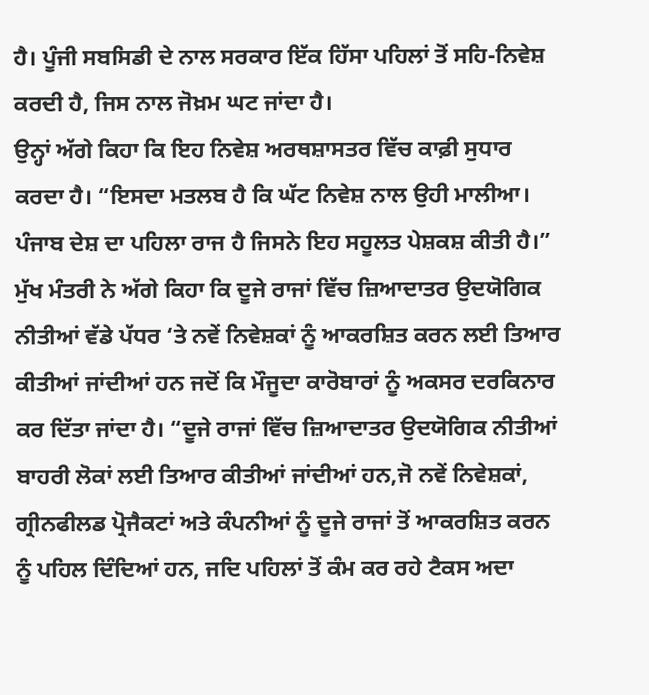ਹੈ। ਪੂੰਜੀ ਸਬਸਿਡੀ ਦੇ ਨਾਲ ਸਰਕਾਰ ਇੱਕ ਹਿੱਸਾ ਪਹਿਲਾਂ ਤੋਂ ਸਹਿ-ਨਿਵੇਸ਼ ਕਰਦੀ ਹੈ, ਜਿਸ ਨਾਲ ਜੋਖ਼ਮ ਘਟ ਜਾਂਦਾ ਹੈ।
ਉਨ੍ਹਾਂ ਅੱਗੇ ਕਿਹਾ ਕਿ ਇਹ ਨਿਵੇਸ਼ ਅਰਥਸ਼ਾਸਤਰ ਵਿੱਚ ਕਾਫ਼ੀ ਸੁਧਾਰ ਕਰਦਾ ਹੈ। “ਇਸਦਾ ਮਤਲਬ ਹੈ ਕਿ ਘੱਟ ਨਿਵੇਸ਼ ਨਾਲ ਉਹੀ ਮਾਲੀਆ। ਪੰਜਾਬ ਦੇਸ਼ ਦਾ ਪਹਿਲਾ ਰਾਜ ਹੈ ਜਿਸਨੇ ਇਹ ਸਹੂਲਤ ਪੇਸ਼ਕਸ਼ ਕੀਤੀ ਹੈ।”
ਮੁੱਖ ਮੰਤਰੀ ਨੇ ਅੱਗੇ ਕਿਹਾ ਕਿ ਦੂਜੇ ਰਾਜਾਂ ਵਿੱਚ ਜ਼ਿਆਦਾਤਰ ਉਦਯੋਗਿਕ ਨੀਤੀਆਂ ਵੱਡੇ ਪੱਧਰ ‘ਤੇ ਨਵੇਂ ਨਿਵੇਸ਼ਕਾਂ ਨੂੰ ਆਕਰਸ਼ਿਤ ਕਰਨ ਲਈ ਤਿਆਰ ਕੀਤੀਆਂ ਜਾਂਦੀਆਂ ਹਨ ਜਦੋਂ ਕਿ ਮੌਜੂਦਾ ਕਾਰੋਬਾਰਾਂ ਨੂੰ ਅਕਸਰ ਦਰਕਿਨਾਰ ਕਰ ਦਿੱਤਾ ਜਾਂਦਾ ਹੈ। “ਦੂਜੇ ਰਾਜਾਂ ਵਿੱਚ ਜ਼ਿਆਦਾਤਰ ਉਦਯੋਗਿਕ ਨੀਤੀਆਂ ਬਾਹਰੀ ਲੋਕਾਂ ਲਈ ਤਿਆਰ ਕੀਤੀਆਂ ਜਾਂਦੀਆਂ ਹਨ,ਜੋ ਨਵੇਂ ਨਿਵੇਸ਼ਕਾਂ, ਗ੍ਰੀਨਫੀਲਡ ਪ੍ਰੋਜੈਕਟਾਂ ਅਤੇ ਕੰਪਨੀਆਂ ਨੂੰ ਦੂਜੇ ਰਾਜਾਂ ਤੋਂ ਆਕਰਸ਼ਿਤ ਕਰਨ ਨੂੰ ਪਹਿਲ ਦਿੰਦਿਆਂ ਹਨ, ਜਦਿ ਪਹਿਲਾਂ ਤੋਂ ਕੰਮ ਕਰ ਰਹੇ ਟੈਕਸ ਅਦਾ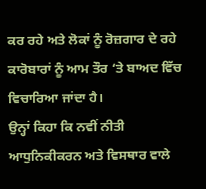ਕਰ ਰਹੇ ਅਤੇ ਲੋਕਾਂ ਨੂੰ ਰੋਜ਼ਗਾਰ ਦੇ ਰਹੇ ਕਾਰੋਬਾਰਾਂ ਨੂੰ ਆਮ ਤੌਰ ‘ਤੇ ਬਾਅਦ ਵਿੱਚ ਵਿਚਾਰਿਆ ਜਾਂਦਾ ਹੈ।
ਉਨ੍ਹਾਂ ਕਿਹਾ ਕਿ ਨਵੀਂ ਨੀਤੀ ਆਧੁਨਿਕੀਕਰਨ ਅਤੇ ਵਿਸਥਾਰ ਵਾਲੇ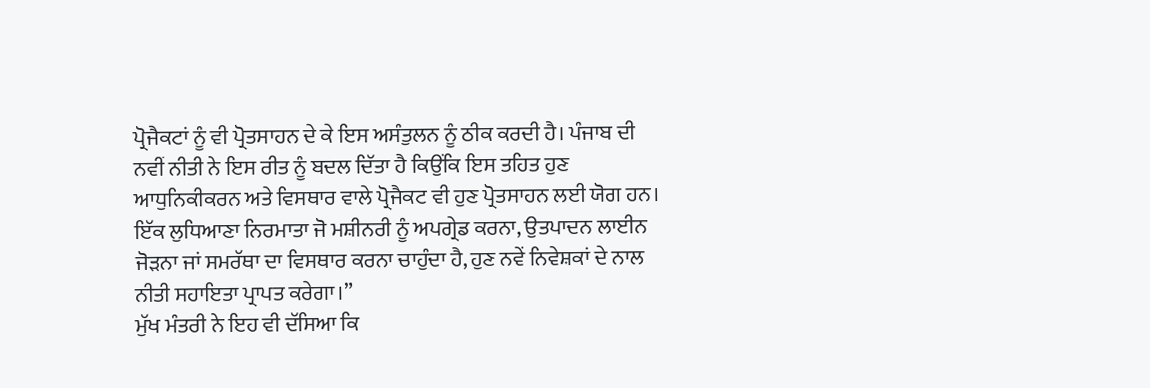ਪ੍ਰੋਜੈਕਟਾਂ ਨੂੰ ਵੀ ਪ੍ਰੋਤਸਾਹਨ ਦੇ ਕੇ ਇਸ ਅਸੰਤੁਲਨ ਨੂੰ ਠੀਕ ਕਰਦੀ ਹੈ। ਪੰਜਾਬ ਦੀ ਨਵੀਂ ਨੀਤੀ ਨੇ ਇਸ ਰੀਤ ਨੂੰ ਬਦਲ ਦਿੱਤਾ ਹੈ ਕਿਉਂਕਿ ਇਸ ਤਹਿਤ ਹੁਣ ਆਧੁਨਿਕੀਕਰਨ ਅਤੇ ਵਿਸਥਾਰ ਵਾਲੇ ਪ੍ਰੋਜੈਕਟ ਵੀ ਹੁਣ ਪ੍ਰੋਤਸਾਹਨ ਲਈ ਯੋਗ ਹਨ। ਇੱਕ ਲੁਧਿਆਣਾ ਨਿਰਮਾਤਾ ਜੋ ਮਸ਼ੀਨਰੀ ਨੂੰ ਅਪਗ੍ਰੇਡ ਕਰਨਾ, ਉਤਪਾਦਨ ਲਾਈਨ ਜੋੜਨਾ ਜਾਂ ਸਮਰੱਥਾ ਦਾ ਵਿਸਥਾਰ ਕਰਨਾ ਚਾਹੁੰਦਾ ਹੈ, ਹੁਣ ਨਵੇਂ ਨਿਵੇਸ਼ਕਾਂ ਦੇ ਨਾਲ ਨੀਤੀ ਸਹਾਇਤਾ ਪ੍ਰਾਪਤ ਕਰੇਗਾ।”
ਮੁੱਖ ਮੰਤਰੀ ਨੇ ਇਹ ਵੀ ਦੱਸਿਆ ਕਿ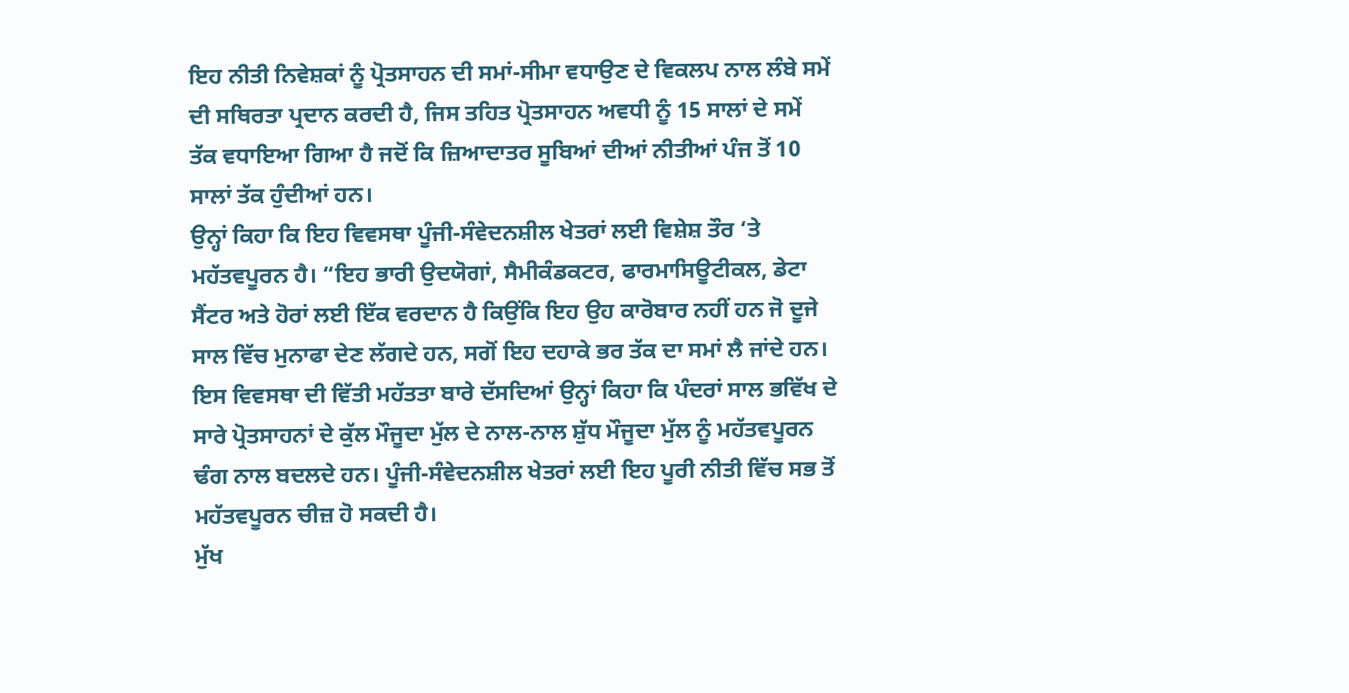ਇਹ ਨੀਤੀ ਨਿਵੇਸ਼ਕਾਂ ਨੂੰ ਪ੍ਰੋਤਸਾਹਨ ਦੀ ਸਮਾਂ-ਸੀਮਾ ਵਧਾਉਣ ਦੇ ਵਿਕਲਪ ਨਾਲ ਲੰਬੇ ਸਮੇਂ ਦੀ ਸਥਿਰਤਾ ਪ੍ਰਦਾਨ ਕਰਦੀ ਹੈ, ਜਿਸ ਤਹਿਤ ਪ੍ਰੋਤਸਾਹਨ ਅਵਧੀ ਨੂੰ 15 ਸਾਲਾਂ ਦੇ ਸਮੇਂ ਤੱਕ ਵਧਾਇਆ ਗਿਆ ਹੈ ਜਦੋਂ ਕਿ ਜ਼ਿਆਦਾਤਰ ਸੂਬਿਆਂ ਦੀਆਂ ਨੀਤੀਆਂ ਪੰਜ ਤੋਂ 10 ਸਾਲਾਂ ਤੱਕ ਹੁੰਦੀਆਂ ਹਨ।
ਉਨ੍ਹਾਂ ਕਿਹਾ ਕਿ ਇਹ ਵਿਵਸਥਾ ਪੂੰਜੀ-ਸੰਵੇਦਨਸ਼ੀਲ ਖੇਤਰਾਂ ਲਈ ਵਿਸ਼ੇਸ਼ ਤੌਰ ‘ਤੇ ਮਹੱਤਵਪੂਰਨ ਹੈ। “ਇਹ ਭਾਰੀ ਉਦਯੋਗਾਂ, ਸੈਮੀਕੰਡਕਟਰ, ਫਾਰਮਾਸਿਊਟੀਕਲ, ਡੇਟਾ ਸੈਂਟਰ ਅਤੇ ਹੋਰਾਂ ਲਈ ਇੱਕ ਵਰਦਾਨ ਹੈ ਕਿਉਂਕਿ ਇਹ ਉਹ ਕਾਰੋਬਾਰ ਨਹੀਂ ਹਨ ਜੋ ਦੂਜੇ ਸਾਲ ਵਿੱਚ ਮੁਨਾਫਾ ਦੇਣ ਲੱਗਦੇ ਹਨ, ਸਗੋਂ ਇਹ ਦਹਾਕੇ ਭਰ ਤੱਕ ਦਾ ਸਮਾਂ ਲੈ ਜਾਂਦੇ ਹਨ।
ਇਸ ਵਿਵਸਥਾ ਦੀ ਵਿੱਤੀ ਮਹੱਤਤਾ ਬਾਰੇ ਦੱਸਦਿਆਂ ਉਨ੍ਹਾਂ ਕਿਹਾ ਕਿ ਪੰਦਰਾਂ ਸਾਲ ਭਵਿੱਖ ਦੇ ਸਾਰੇ ਪ੍ਰੋਤਸਾਹਨਾਂ ਦੇ ਕੁੱਲ ਮੌਜੂਦਾ ਮੁੱਲ ਦੇ ਨਾਲ-ਨਾਲ ਸ਼ੁੱਧ ਮੌਜੂਦਾ ਮੁੱਲ ਨੂੰ ਮਹੱਤਵਪੂਰਨ ਢੰਗ ਨਾਲ ਬਦਲਦੇ ਹਨ। ਪੂੰਜੀ-ਸੰਵੇਦਨਸ਼ੀਲ ਖੇਤਰਾਂ ਲਈ ਇਹ ਪੂਰੀ ਨੀਤੀ ਵਿੱਚ ਸਭ ਤੋਂ ਮਹੱਤਵਪੂਰਨ ਚੀਜ਼ ਹੋ ਸਕਦੀ ਹੈ।
ਮੁੱਖ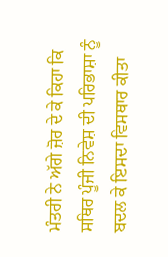ਮੰਤਰੀ ਨੇ ਅੱਗੇ ਜ਼ੋਰ ਦੇ ਕੇ ਕਿਹਾ ਕਿ ਸਥਿਰ ਪੂੰਜੀ ਨਿਵੇਸ਼ ਦੀ ਪਰਿਭਾਸ਼ਾ ਨੂੰ ਬਦਲ ਕੇ ਇਸਦਾ ਵਿਸਥਾਰ ਕੀਤਾ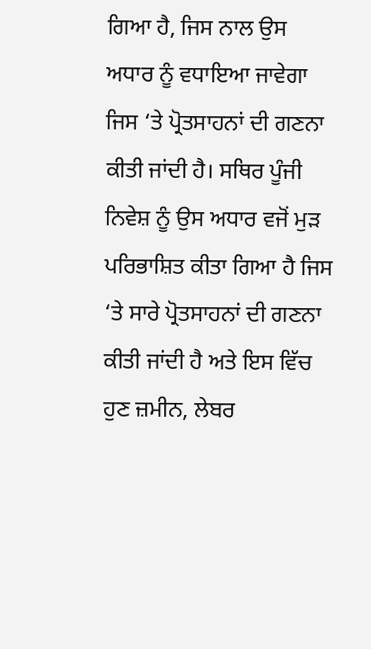ਗਿਆ ਹੈ, ਜਿਸ ਨਾਲ ਉਸ ਅਧਾਰ ਨੂੰ ਵਧਾਇਆ ਜਾਵੇਗਾ ਜਿਸ ‘ਤੇ ਪ੍ਰੋਤਸਾਹਨਾਂ ਦੀ ਗਣਨਾ ਕੀਤੀ ਜਾਂਦੀ ਹੈ। ਸਥਿਰ ਪੂੰਜੀ ਨਿਵੇਸ਼ ਨੂੰ ਉਸ ਅਧਾਰ ਵਜੋਂ ਮੁੜ ਪਰਿਭਾਸ਼ਿਤ ਕੀਤਾ ਗਿਆ ਹੈ ਜਿਸ ‘ਤੇ ਸਾਰੇ ਪ੍ਰੋਤਸਾਹਨਾਂ ਦੀ ਗਣਨਾ ਕੀਤੀ ਜਾਂਦੀ ਹੈ ਅਤੇ ਇਸ ਵਿੱਚ ਹੁਣ ਜ਼ਮੀਨ, ਲੇਬਰ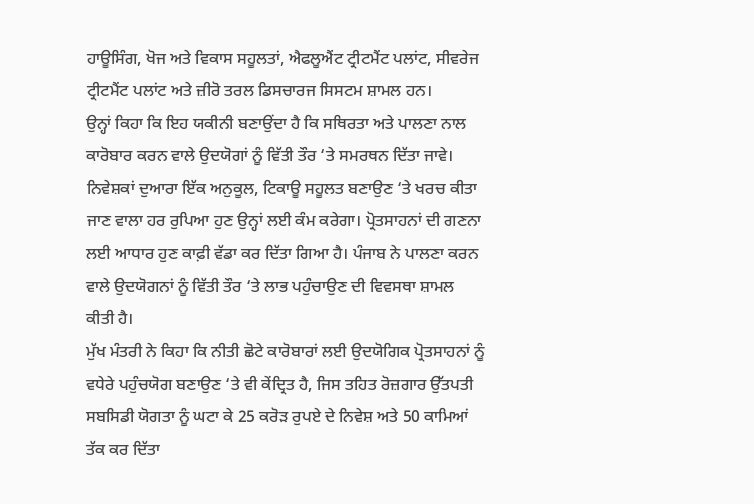ਹਾਊਸਿੰਗ, ਖੋਜ ਅਤੇ ਵਿਕਾਸ ਸਹੂਲਤਾਂ, ਐਫਲੂਐਂਟ ਟ੍ਰੀਟਮੈਂਟ ਪਲਾਂਟ, ਸੀਵਰੇਜ ਟ੍ਰੀਟਮੈਂਟ ਪਲਾਂਟ ਅਤੇ ਜ਼ੀਰੋ ਤਰਲ ਡਿਸਚਾਰਜ ਸਿਸਟਮ ਸ਼ਾਮਲ ਹਨ।
ਉਨ੍ਹਾਂ ਕਿਹਾ ਕਿ ਇਹ ਯਕੀਨੀ ਬਣਾਉਂਦਾ ਹੈ ਕਿ ਸਥਿਰਤਾ ਅਤੇ ਪਾਲਣਾ ਨਾਲ ਕਾਰੋਬਾਰ ਕਰਨ ਵਾਲੇ ਉਦਯੋਗਾਂ ਨੂੰ ਵਿੱਤੀ ਤੌਰ ‘ਤੇ ਸਮਰਥਨ ਦਿੱਤਾ ਜਾਵੇ। ਨਿਵੇਸ਼ਕਾਂ ਦੁਆਰਾ ਇੱਕ ਅਨੁਕੂਲ, ਟਿਕਾਊ ਸਹੂਲਤ ਬਣਾਉਣ ‘ਤੇ ਖਰਚ ਕੀਤਾ ਜਾਣ ਵਾਲਾ ਹਰ ਰੁਪਿਆ ਹੁਣ ਉਨ੍ਹਾਂ ਲਈ ਕੰਮ ਕਰੇਗਾ। ਪ੍ਰੋਤਸਾਹਨਾਂ ਦੀ ਗਣਨਾ ਲਈ ਆਧਾਰ ਹੁਣ ਕਾਫ਼ੀ ਵੱਡਾ ਕਰ ਦਿੱਤਾ ਗਿਆ ਹੈ। ਪੰਜਾਬ ਨੇ ਪਾਲਣਾ ਕਰਨ ਵਾਲੇ ਉਦਯੋਗਨਾਂ ਨੂੰ ਵਿੱਤੀ ਤੌਰ ‘ਤੇ ਲਾਭ ਪਹੁੰਚਾਉਣ ਦੀ ਵਿਵਸਥਾ ਸ਼ਾਮਲ ਕੀਤੀ ਹੈ।
ਮੁੱਖ ਮੰਤਰੀ ਨੇ ਕਿਹਾ ਕਿ ਨੀਤੀ ਛੋਟੇ ਕਾਰੋਬਾਰਾਂ ਲਈ ਉਦਯੋਗਿਕ ਪ੍ਰੋਤਸਾਹਨਾਂ ਨੂੰ ਵਧੇਰੇ ਪਹੁੰਚਯੋਗ ਬਣਾਉਣ ‘ਤੇ ਵੀ ਕੇਂਦ੍ਰਿਤ ਹੈ, ਜਿਸ ਤਹਿਤ ਰੋਜ਼ਗਾਰ ਉੱਤਪਤੀ ਸਬਸਿਡੀ ਯੋਗਤਾ ਨੂੰ ਘਟਾ ਕੇ 25 ਕਰੋੜ ਰੁਪਏ ਦੇ ਨਿਵੇਸ਼ ਅਤੇ 50 ਕਾਮਿਆਂ ਤੱਕ ਕਰ ਦਿੱਤਾ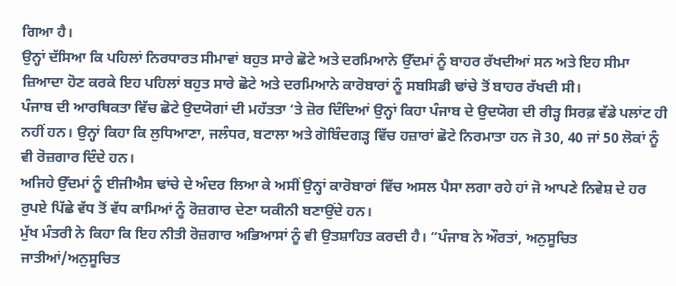ਗਿਆ ਹੈ।
ਉਨ੍ਹਾਂ ਦੱਸਿਆ ਕਿ ਪਹਿਲਾਂ ਨਿਰਧਾਰਤ ਸੀਮਾਵਾਂ ਬਹੁਤ ਸਾਰੇ ਛੋਟੇ ਅਤੇ ਦਰਮਿਆਨੇ ਉੱਦਮਾਂ ਨੂੰ ਬਾਹਰ ਰੱਖਦੀਆਂ ਸਨ ਅਤੇ ਇਹ ਸੀਮਾ ਜ਼ਿਆਦਾ ਹੋਣ ਕਰਕੇ ਇਹ ਪਹਿਲਾਂ ਬਹੁਤ ਸਾਰੇ ਛੋਟੇ ਅਤੇ ਦਰਮਿਆਨੇ ਕਾਰੋਬਾਰਾਂ ਨੂੰ ਸਬਸਿਡੀ ਢਾਂਚੇ ਤੋਂ ਬਾਹਰ ਰੱਖਦੀ ਸੀ।
ਪੰਜਾਬ ਦੀ ਆਰਥਿਕਤਾ ਵਿੱਚ ਛੋਟੇ ਉਦਯੋਗਾਂ ਦੀ ਮਹੱਤਤਾ ‘ਤੇ ਜ਼ੋਰ ਦਿੰਦਿਆਂ ਉਨ੍ਹਾਂ ਕਿਹਾ ਪੰਜਾਬ ਦੇ ਉਦਯੋਗ ਦੀ ਰੀੜ੍ਹ ਸਿਰਫ਼ ਵੱਡੇ ਪਲਾਂਟ ਹੀ ਨਹੀਂ ਹਨ। ਉਨ੍ਹਾਂ ਕਿਹਾ ਕਿ ਲੁਧਿਆਣਾ, ਜਲੰਧਰ, ਬਟਾਲਾ ਅਤੇ ਗੋਬਿੰਦਗੜ੍ਹ ਵਿੱਚ ਹਜ਼ਾਰਾਂ ਛੋਟੇ ਨਿਰਮਾਤਾ ਹਨ ਜੋ 30, 40 ਜਾਂ 50 ਲੋਕਾਂ ਨੂੰ ਵੀ ਰੋਜ਼ਗਾਰ ਦਿੰਦੇ ਹਨ।
ਅਜਿਹੇ ਉੱਦਮਾਂ ਨੂੰ ਈਜੀਐਸ ਢਾਂਚੇ ਦੇ ਅੰਦਰ ਲਿਆ ਕੇ ਅਸੀਂ ਉਨ੍ਹਾਂ ਕਾਰੋਬਾਰਾਂ ਵਿੱਚ ਅਸਲ ਪੈਸਾ ਲਗਾ ਰਹੇ ਹਾਂ ਜੋ ਆਪਣੇ ਨਿਵੇਸ਼ ਦੇ ਹਰ ਰੁਪਏ ਪਿੱਛੇ ਵੱਧ ਤੋਂ ਵੱਧ ਕਾਮਿਆਂ ਨੂੰ ਰੋਜ਼ਗਾਰ ਦੇਣਾ ਯਕੀਨੀ ਬਣਾਉਂਦੇ ਹਨ।
ਮੁੱਖ ਮੰਤਰੀ ਨੇ ਕਿਹਾ ਕਿ ਇਹ ਨੀਤੀ ਰੋਜ਼ਗਾਰ ਅਭਿਆਸਾਂ ਨੂੰ ਵੀ ਉਤਸ਼ਾਹਿਤ ਕਰਦੀ ਹੈ। “ਪੰਜਾਬ ਨੇ ਔਰਤਾਂ, ਅਨੁਸੂਚਿਤ ਜਾਤੀਆਂ/ਅਨੁਸੂਚਿਤ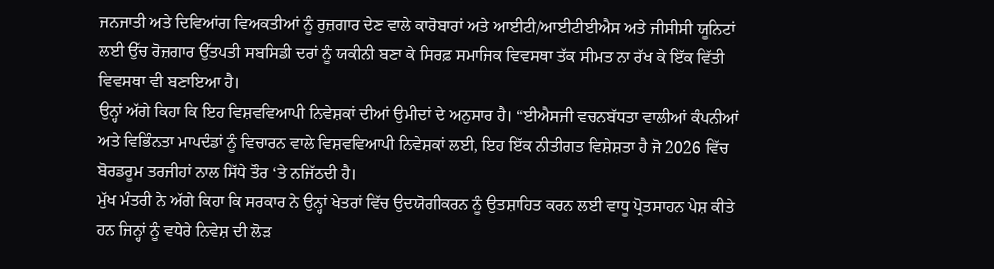ਜਨਜਾਤੀ ਅਤੇ ਦਿਵਿਆਂਗ ਵਿਅਕਤੀਆਂ ਨੂੰ ਰੁਜ਼ਗਾਰ ਦੇਣ ਵਾਲੇ ਕਾਰੋਬਾਰਾਂ ਅਤੇ ਆਈਟੀ/ਆਈਟੀਈਐਸ ਅਤੇ ਜੀਸੀਸੀ ਯੂਨਿਟਾਂ ਲਈ ਉੱਚ ਰੋਜ਼ਗਾਰ ਉੱਤਪਤੀ ਸਬਸਿਡੀ ਦਰਾਂ ਨੂੰ ਯਕੀਨੀ ਬਣਾ ਕੇ ਸਿਰਫ਼ ਸਮਾਜਿਕ ਵਿਵਸਥਾ ਤੱਕ ਸੀਮਤ ਨਾ ਰੱਖ ਕੇ ਇੱਕ ਵਿੱਤੀ ਵਿਵਸਥਾ ਵੀ ਬਣਾਇਆ ਹੈ।
ਉਨ੍ਹਾਂ ਅੱਗੇ ਕਿਹਾ ਕਿ ਇਹ ਵਿਸ਼ਵਵਿਆਪੀ ਨਿਵੇਸ਼ਕਾਂ ਦੀਆਂ ਉਮੀਦਾਂ ਦੇ ਅਨੁਸਾਰ ਹੈ। “ਈਐਸਜੀ ਵਚਨਬੱਧਤਾ ਵਾਲੀਆਂ ਕੰਪਨੀਆਂ ਅਤੇ ਵਿਭਿੰਨਤਾ ਮਾਪਦੰਡਾਂ ਨੂੰ ਵਿਚਾਰਨ ਵਾਲੇ ਵਿਸ਼ਵਵਿਆਪੀ ਨਿਵੇਸ਼ਕਾਂ ਲਈ, ਇਹ ਇੱਕ ਨੀਤੀਗਤ ਵਿਸ਼ੇਸ਼ਤਾ ਹੈ ਜੋ 2026 ਵਿੱਚ ਬੋਰਡਰੂਮ ਤਰਜੀਹਾਂ ਨਾਲ ਸਿੱਧੇ ਤੌਰ ‘ਤੇ ਨਜਿੱਠਦੀ ਹੈ।
ਮੁੱਖ ਮੰਤਰੀ ਨੇ ਅੱਗੇ ਕਿਹਾ ਕਿ ਸਰਕਾਰ ਨੇ ਉਨ੍ਹਾਂ ਖੇਤਰਾਂ ਵਿੱਚ ਉਦਯੋਗੀਕਰਨ ਨੂੰ ਉਤਸ਼ਾਹਿਤ ਕਰਨ ਲਈ ਵਾਧੂ ਪ੍ਰੋਤਸਾਹਨ ਪੇਸ਼ ਕੀਤੇ ਹਨ ਜਿਨ੍ਹਾਂ ਨੂੰ ਵਧੇਰੇ ਨਿਵੇਸ਼ ਦੀ ਲੋੜ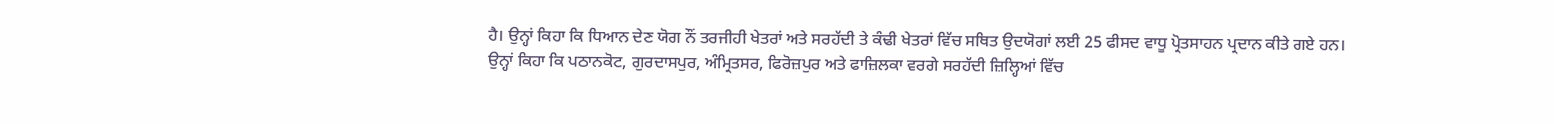ਹੈ। ਉਨ੍ਹਾਂ ਕਿਹਾ ਕਿ ਧਿਆਨ ਦੇਣ ਯੋਗ ਨੌਂ ਤਰਜੀਹੀ ਖੇਤਰਾਂ ਅਤੇ ਸਰਹੱਦੀ ਤੇ ਕੰਢੀ ਖੇਤਰਾਂ ਵਿੱਚ ਸਥਿਤ ਉਦਯੋਗਾਂ ਲਈ 25 ਫੀਸਦ ਵਾਧੂ ਪ੍ਰੋਤਸਾਹਨ ਪ੍ਰਦਾਨ ਕੀਤੇ ਗਏ ਹਨ।
ਉਨ੍ਹਾਂ ਕਿਹਾ ਕਿ ਪਠਾਨਕੋਟ, ਗੁਰਦਾਸਪੁਰ, ਅੰਮ੍ਰਿਤਸਰ, ਫਿਰੋਜ਼ਪੁਰ ਅਤੇ ਫਾਜ਼ਿਲਕਾ ਵਰਗੇ ਸਰਹੱਦੀ ਜ਼ਿਲ੍ਹਿਆਂ ਵਿੱਚ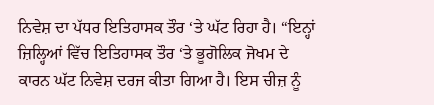ਨਿਵੇਸ਼ ਦਾ ਪੱਧਰ ਇਤਿਹਾਸਕ ਤੌਰ ‘ਤੇ ਘੱਟ ਰਿਹਾ ਹੈ। “ਇਨ੍ਹਾਂ ਜ਼ਿਲ੍ਹਿਆਂ ਵਿੱਚ ਇਤਿਹਾਸਕ ਤੌਰ ‘ਤੇ ਭੂਗੋਲਿਕ ਜੋਖਮ ਦੇ ਕਾਰਨ ਘੱਟ ਨਿਵੇਸ਼ ਦਰਜ ਕੀਤਾ ਗਿਆ ਹੈ। ਇਸ ਚੀਜ਼ ਨੂੰ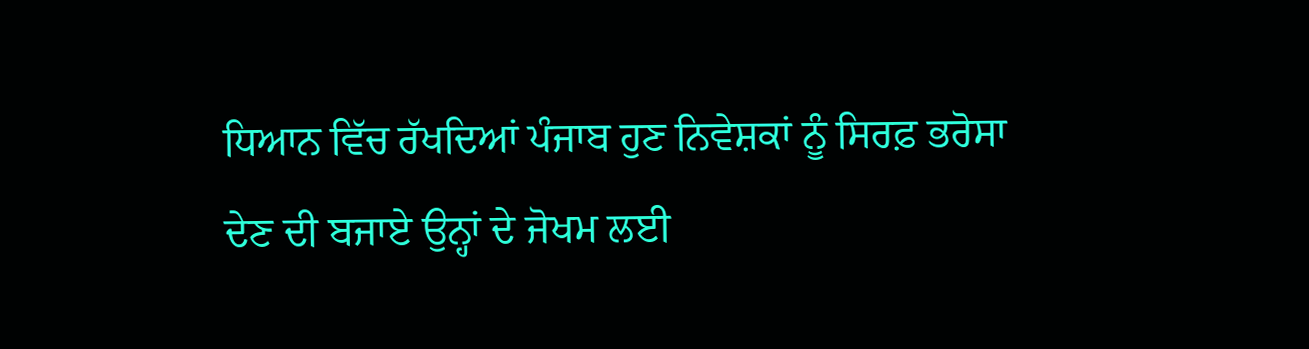ਧਿਆਨ ਵਿੱਚ ਰੱਖਦਿਆਂ ਪੰਜਾਬ ਹੁਣ ਨਿਵੇਸ਼ਕਾਂ ਨੂੰ ਸਿਰਫ਼ ਭਰੋਸਾ ਦੇਣ ਦੀ ਬਜਾਏ ਉਨ੍ਹਾਂ ਦੇ ਜੋਖਮ ਲਈ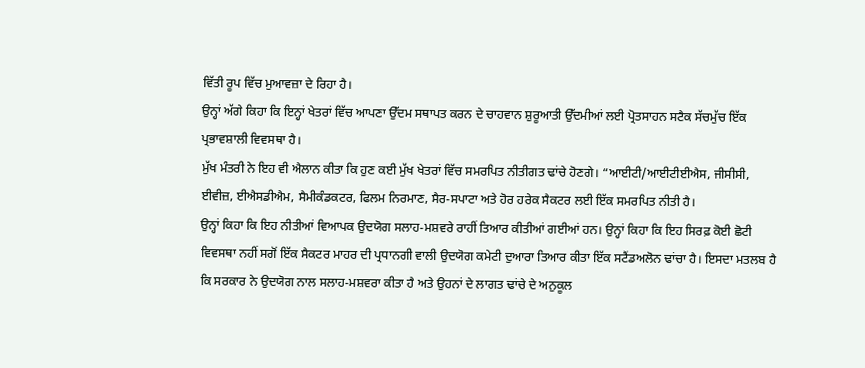ਵਿੱਤੀ ਰੂਪ ਵਿੱਚ ਮੁਆਵਜ਼ਾ ਦੇ ਰਿਹਾ ਹੈ।
ਉਨ੍ਹਾਂ ਅੱਗੇ ਕਿਹਾ ਕਿ ਇਨ੍ਹਾਂ ਖੇਤਰਾਂ ਵਿੱਚ ਆਪਣਾ ਉੱਦਮ ਸਥਾਪਤ ਕਰਨ ਦੇ ਚਾਹਵਾਨ ਸ਼ੁਰੂਆਤੀ ਉੱਦਮੀਆਂ ਲਈ ਪ੍ਰੋਤਸਾਹਨ ਸਟੈਕ ਸੱਚਮੁੱਚ ਇੱਕ ਪ੍ਰਭਾਵਸ਼ਾਲੀ ਵਿਵਸਥਾ ਹੈ।
ਮੁੱਖ ਮੰਤਰੀ ਨੇ ਇਹ ਵੀ ਐਲਾਨ ਕੀਤਾ ਕਿ ਹੁਣ ਕਈ ਮੁੱਖ ਖੇਤਰਾਂ ਵਿੱਚ ਸਮਰਪਿਤ ਨੀਤੀਗਤ ਢਾਂਚੇ ਹੋਣਗੇ। “ਆਈਟੀ/ਆਈਟੀਈਐਸ, ਜੀਸੀਸੀ, ਈਵੀਜ਼, ਈਐਸਡੀਐਮ, ਸੈਮੀਕੰਡਕਟਰ, ਫਿਲਮ ਨਿਰਮਾਣ, ਸੈਰ-ਸਪਾਟਾ ਅਤੇ ਹੋਰ ਹਰੇਕ ਸੈਕਟਰ ਲਈ ਇੱਕ ਸਮਰਪਿਤ ਨੀਤੀ ਹੈ।
ਉਨ੍ਹਾਂ ਕਿਹਾ ਕਿ ਇਹ ਨੀਤੀਆਂ ਵਿਆਪਕ ਉਦਯੋਗ ਸਲਾਹ-ਮਸ਼ਵਰੇ ਰਾਹੀਂ ਤਿਆਰ ਕੀਤੀਆਂ ਗਈਆਂ ਹਨ। ਉਨ੍ਹਾਂ ਕਿਹਾ ਕਿ ਇਹ ਸਿਰਫ਼ ਕੋਈ ਛੋਟੀ ਵਿਵਸਥਾ ਨਹੀਂ ਸਗੋਂ ਇੱਕ ਸੈਕਟਰ ਮਾਹਰ ਦੀ ਪ੍ਰਧਾਨਗੀ ਵਾਲੀ ਉਦਯੋਗ ਕਮੇਟੀ ਦੁਆਰਾ ਤਿਆਰ ਕੀਤਾ ਇੱਕ ਸਟੈਂਡਅਲੋਨ ਢਾਂਚਾ ਹੈ। ਇਸਦਾ ਮਤਲਬ ਹੈ ਕਿ ਸਰਕਾਰ ਨੇ ਉਦਯੋਗ ਨਾਲ ਸਲਾਹ-ਮਸ਼ਵਰਾ ਕੀਤਾ ਹੈ ਅਤੇ ਉਹਨਾਂ ਦੇ ਲਾਗਤ ਢਾਂਚੇ ਦੇ ਅਨੁਕੂਲ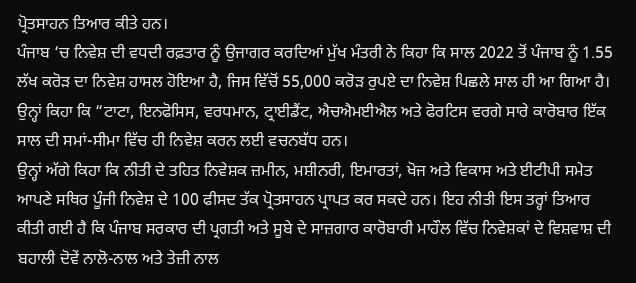ਪ੍ਰੋਤਸਾਹਨ ਤਿਆਰ ਕੀਤੇ ਹਨ।
ਪੰਜਾਬ ‘ਚ ਨਿਵੇਸ਼ ਦੀ ਵਧਦੀ ਰਫ਼ਤਾਰ ਨੂੰ ਉਜਾਗਰ ਕਰਦਿਆਂ ਮੁੱਖ ਮੰਤਰੀ ਨੇ ਕਿਹਾ ਕਿ ਸਾਲ 2022 ਤੋਂ ਪੰਜਾਬ ਨੂੰ 1.55 ਲੱਖ ਕਰੋੜ ਦਾ ਨਿਵੇਸ਼ ਹਾਸਲ ਹੋਇਆ ਹੈ, ਜਿਸ ਵਿੱਚੋਂ 55,000 ਕਰੋੜ ਰੁਪਏ ਦਾ ਨਿਵੇਸ਼ ਪਿਛਲੇ ਸਾਲ ਹੀ ਆ ਗਿਆ ਹੈ।
ਉਨ੍ਹਾਂ ਕਿਹਾ ਕਿ “ਟਾਟਾ, ਇਨਫੋਸਿਸ, ਵਰਧਮਾਨ, ਟ੍ਰਾਈਡੈਂਟ, ਐਚਐਮਈਐਲ ਅਤੇ ਫੋਰਟਿਸ ਵਰਗੇ ਸਾਰੇ ਕਾਰੋਬਾਰ ਇੱਕ ਸਾਲ ਦੀ ਸਮਾਂ-ਸੀਮਾ ਵਿੱਚ ਹੀ ਨਿਵੇਸ਼ ਕਰਨ ਲਈ ਵਚਨਬੱਧ ਹਨ।
ਉਨ੍ਹਾਂ ਅੱਗੇ ਕਿਹਾ ਕਿ ਨੀਤੀ ਦੇ ਤਹਿਤ ਨਿਵੇਸ਼ਕ ਜ਼ਮੀਨ, ਮਸ਼ੀਨਰੀ, ਇਮਾਰਤਾਂ, ਖੋਜ ਅਤੇ ਵਿਕਾਸ ਅਤੇ ਈਟੀਪੀ ਸਮੇਤ ਆਪਣੇ ਸਥਿਰ ਪੂੰਜੀ ਨਿਵੇਸ਼ ਦੇ 100 ਫੀਸਦ ਤੱਕ ਪ੍ਰੋਤਸਾਹਨ ਪ੍ਰਾਪਤ ਕਰ ਸਕਦੇ ਹਨ। ਇਹ ਨੀਤੀ ਇਸ ਤਰ੍ਹਾਂ ਤਿਆਰ ਕੀਤੀ ਗਈ ਹੈ ਕਿ ਪੰਜਾਬ ਸਰਕਾਰ ਦੀ ਪ੍ਰਗਤੀ ਅਤੇ ਸੂਬੇ ਦੇ ਸਾਜ਼ਗਾਰ ਕਾਰੋਬਾਰੀ ਮਾਹੌਲ ਵਿੱਚ ਨਿਵੇਸ਼ਕਾਂ ਦੇ ਵਿਸ਼ਵਾਸ਼ ਦੀ ਬਹਾਲੀ ਦੋਵੇਂ ਨਾਲੋ-ਨਾਲ ਅਤੇ ਤੇਜ਼ੀ ਨਾਲ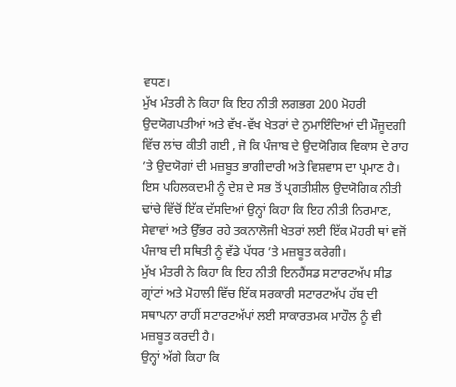ਵਧਣ।
ਮੁੱਖ ਮੰਤਰੀ ਨੇ ਕਿਹਾ ਕਿ ਇਹ ਨੀਤੀ ਲਗਭਗ 200 ਮੋਹਰੀ ਉਦਯੋਗਪਤੀਆਂ ਅਤੇ ਵੱਖ-ਵੱਖ ਖੇਤਰਾਂ ਦੇ ਨੁਮਾਇੰਦਿਆਂ ਦੀ ਮੌਜੂਦਗੀ ਵਿੱਚ ਲਾਂਚ ਕੀਤੀ ਗਈ , ਜੋ ਕਿ ਪੰਜਾਬ ਦੇ ਉਦਯੋਗਿਕ ਵਿਕਾਸ ਦੇ ਰਾਹ ’ਤੇ ਉਦਯੋਗਾਂ ਦੀ ਮਜ਼ਬੂਤ ਭਾਗੀਦਾਰੀ ਅਤੇ ਵਿਸ਼ਵਾਸ ਦਾ ਪ੍ਰਮਾਣ ਹੈ।
ਇਸ ਪਹਿਲਕਦਮੀ ਨੂੰ ਦੇਸ਼ ਦੇ ਸਭ ਤੋਂ ਪ੍ਰਗਤੀਸ਼ੀਲ ਉਦਯੋਗਿਕ ਨੀਤੀ ਢਾਂਚੇ ਵਿੱਚੋਂ ਇੱਕ ਦੱਸਦਿਆਂ ਉਨ੍ਹਾਂ ਕਿਹਾ ਕਿ ਇਹ ਨੀਤੀ ਨਿਰਮਾਣ, ਸੇਵਾਵਾਂ ਅਤੇ ਉੱਭਰ ਰਹੇ ਤਕਨਾਲੋਜੀ ਖੇਤਰਾਂ ਲਈ ਇੱਕ ਮੋਹਰੀ ਥਾਂ ਵਜੋਂ ਪੰਜਾਬ ਦੀ ਸਥਿਤੀ ਨੂੰ ਵੱਡੇ ਪੱਧਰ ’ਤੇ ਮਜ਼ਬੂਤ ਕਰੇਗੀ।
ਮੁੱਖ ਮੰਤਰੀ ਨੇ ਕਿਹਾ ਕਿ ਇਹ ਨੀਤੀ ਇਨਹੈਂਸਡ ਸਟਾਰਟਅੱਪ ਸੀਡ ਗ੍ਰਾਂਟਾਂ ਅਤੇ ਮੋਹਾਲੀ ਵਿੱਚ ਇੱਕ ਸਰਕਾਰੀ ਸਟਾਰਟਅੱਪ ਹੱਬ ਦੀ ਸਥਾਪਨਾ ਰਾਹੀਂ ਸਟਾਰਟਅੱਪਾਂ ਲਈ ਸਾਕਾਰਤਮਕ ਮਾਹੌਲ ਨੂੰ ਵੀ ਮਜ਼ਬੂਤ ਕਰਦੀ ਹੈ।
ਉਨ੍ਹਾਂ ਅੱਗੇ ਕਿਹਾ ਕਿ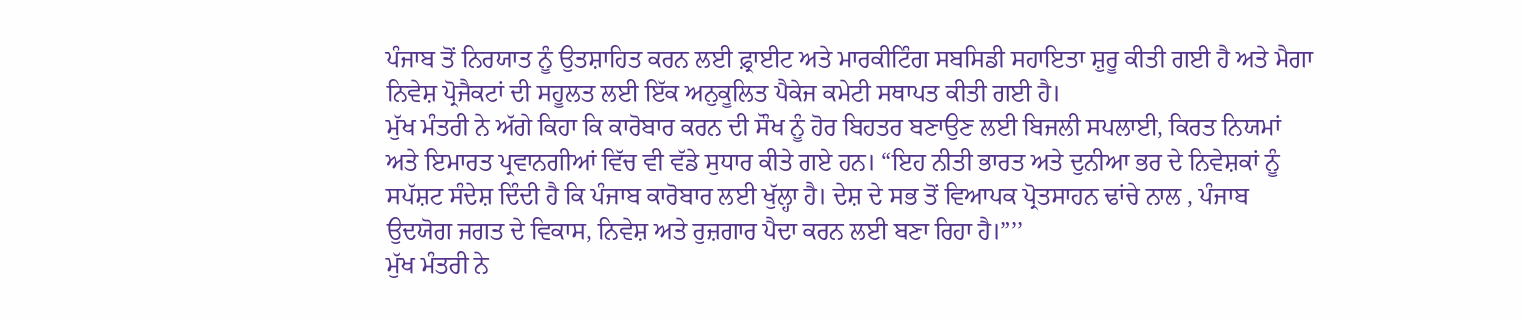ਪੰਜਾਬ ਤੋਂ ਨਿਰਯਾਤ ਨੂੰ ਉਤਸ਼ਾਹਿਤ ਕਰਨ ਲਈ ਫ਼੍ਰਾਈਟ ਅਤੇ ਮਾਰਕੀਟਿੰਗ ਸਬਸਿਡੀ ਸਹਾਇਤਾ ਸ਼ੁਰੂ ਕੀਤੀ ਗਈ ਹੈ ਅਤੇ ਮੈਗਾ ਨਿਵੇਸ਼ ਪ੍ਰੋਜੈਕਟਾਂ ਦੀ ਸਹੂਲਤ ਲਈ ਇੱਕ ਅਨੁਕੂਲਿਤ ਪੈਕੇਜ ਕਮੇਟੀ ਸਥਾਪਤ ਕੀਤੀ ਗਈ ਹੈ।
ਮੁੱਖ ਮੰਤਰੀ ਨੇ ਅੱਗੇ ਕਿਹਾ ਕਿ ਕਾਰੋਬਾਰ ਕਰਨ ਦੀ ਸੌਖ ਨੂੰ ਹੋਰ ਬਿਹਤਰ ਬਣਾਉਣ ਲਈ ਬਿਜਲੀ ਸਪਲਾਈ, ਕਿਰਤ ਨਿਯਮਾਂ ਅਤੇ ਇਮਾਰਤ ਪ੍ਰਵਾਨਗੀਆਂ ਵਿੱਚ ਵੀ ਵੱਡੇ ਸੁਧਾਰ ਕੀਤੇ ਗਏ ਹਨ। “ਇਹ ਨੀਤੀ ਭਾਰਤ ਅਤੇ ਦੁਨੀਆ ਭਰ ਦੇ ਨਿਵੇਸ਼ਕਾਂ ਨੂੰ ਸਪੱਸ਼ਟ ਸੰਦੇਸ਼ ਦਿੰਦੀ ਹੈ ਕਿ ਪੰਜਾਬ ਕਾਰੋਬਾਰ ਲਈ ਖੁੱਲ੍ਹਾ ਹੈ। ਦੇਸ਼ ਦੇ ਸਭ ਤੋਂ ਵਿਆਪਕ ਪ੍ਰੋਤਸਾਹਨ ਢਾਂਚੇ ਨਾਲ , ਪੰਜਾਬ ਉਦਯੋਗ ਜਗਤ ਦੇ ਵਿਕਾਸ, ਨਿਵੇਸ਼ ਅਤੇ ਰੁਜ਼ਗਾਰ ਪੈਦਾ ਕਰਨ ਲਈ ਬਣਾ ਰਿਹਾ ਹੈ।”’’
ਮੁੱਖ ਮੰਤਰੀ ਨੇ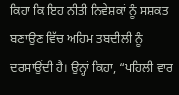ਕਿਹਾ ਕਿ ਇਹ ਨੀਤੀ ਨਿਵੇਸ਼ਕਾਂ ਨੂੰ ਸਸ਼ਕਤ ਬਣਾਉਣ ਵਿੱਚ ਅਹਿਮ ਤਬਦੀਲੀ ਨੂੰ ਦਰਸਾਉਂਦੀ ਹੈ। ਉਨ੍ਹਾਂ ਕਿਹਾ, “ਪਹਿਲੀ ਵਾਰ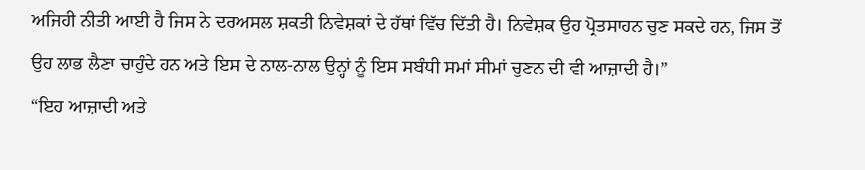ਅਜਿਹੀ ਨੀਤੀ ਆਈ ਹੈ ਜਿਸ ਨੇ ਦਰਅਸਲ ਸ਼ਕਤੀ ਨਿਵੇਸ਼ਕਾਂ ਦੇ ਹੱਥਾਂ ਵਿੱਚ ਦਿੱਤੀ ਹੈ। ਨਿਵੇਸ਼ਕ ਉਹ ਪ੍ਰੋਤਸਾਹਨ ਚੁਣ ਸਕਦੇ ਹਨ, ਜਿਸ ਤੋਂ ਉਹ ਲਾਭ ਲੈਣਾ ਚਾਹੁੰਦੇ ਹਨ ਅਤੇ ਇਸ ਦੇ ਨਾਲ-ਨਾਲ ਉਨ੍ਹਾਂ ਨੂੰ ਇਸ ਸਬੰਧੀ ਸਮਾਂ ਸੀਮਾਂ ਚੁਣਨ ਦੀ ਵੀ ਆਜ਼ਾਦੀ ਹੈ।”
“ਇਹ ਆਜ਼ਾਦੀ ਅਤੇ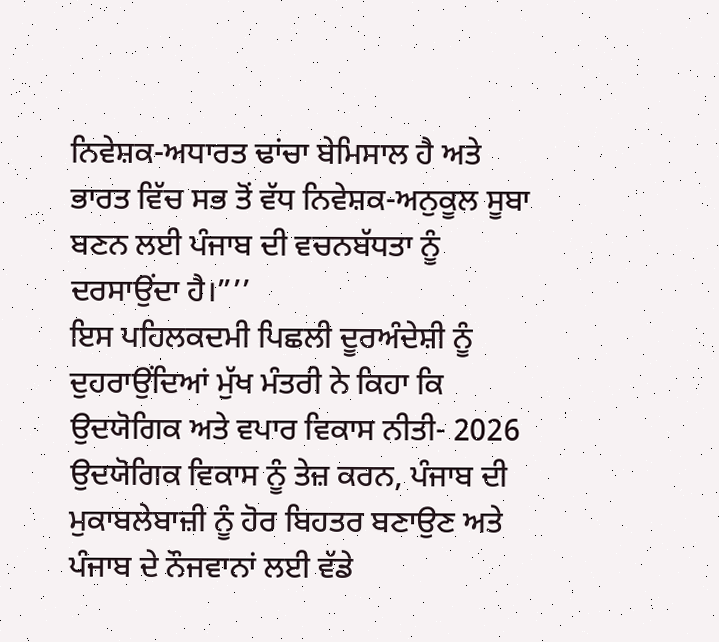ਨਿਵੇਸ਼ਕ-ਅਧਾਰਤ ਢਾਂਚਾ ਬੇਮਿਸਾਲ ਹੈ ਅਤੇ ਭਾਰਤ ਵਿੱਚ ਸਭ ਤੋਂ ਵੱਧ ਨਿਵੇਸ਼ਕ-ਅਨੁਕੂਲ ਸੂਬਾ ਬਣਨ ਲਈ ਪੰਜਾਬ ਦੀ ਵਚਨਬੱਧਤਾ ਨੂੰ ਦਰਸਾਉਂਦਾ ਹੈ।”’’
ਇਸ ਪਹਿਲਕਦਮੀ ਪਿਛਲੀ ਦੂਰਅੰਦੇਸ਼ੀ ਨੂੰ ਦੁਹਰਾਉਂਦਿਆਂ ਮੁੱਖ ਮੰਤਰੀ ਨੇ ਕਿਹਾ ਕਿ ਉਦਯੋਗਿਕ ਅਤੇ ਵਪਾਰ ਵਿਕਾਸ ਨੀਤੀ- 2026 ਉਦਯੋਗਿਕ ਵਿਕਾਸ ਨੂੰ ਤੇਜ਼ ਕਰਨ, ਪੰਜਾਬ ਦੀ ਮੁਕਾਬਲੇਬਾਜ਼ੀ ਨੂੰ ਹੋਰ ਬਿਹਤਰ ਬਣਾਉਣ ਅਤੇ ਪੰਜਾਬ ਦੇ ਨੌਜਵਾਨਾਂ ਲਈ ਵੱਡੇ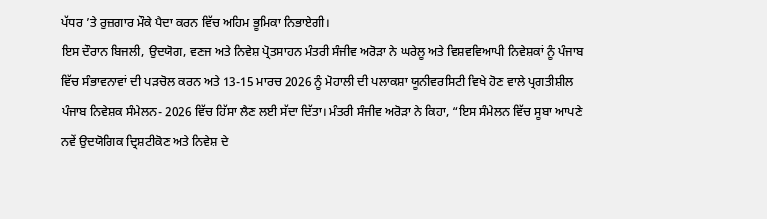ਪੱਧਰ ’ਤੇ ਰੁਜ਼ਗਾਰ ਮੌਕੇ ਪੈਦਾ ਕਰਨ ਵਿੱਚ ਅਹਿਮ ਭੂਮਿਕਾ ਨਿਭਾਏਗੀ।
ਇਸ ਦੌਰਾਨ ਬਿਜਲੀ, ਉਦਯੋਗ, ਵਣਜ ਅਤੇ ਨਿਵੇਸ਼ ਪ੍ਰੋਤਸਾਹਨ ਮੰਤਰੀ ਸੰਜੀਵ ਅਰੋੜਾ ਨੇ ਘਰੇਲੂ ਅਤੇ ਵਿਸ਼ਵਵਿਆਪੀ ਨਿਵੇਸ਼ਕਾਂ ਨੂੰ ਪੰਜਾਬ ਵਿੱਚ ਸੰਭਾਵਨਾਵਾਂ ਦੀ ਪੜਚੋਲ ਕਰਨ ਅਤੇ 13-15 ਮਾਰਚ 2026 ਨੂੰ ਮੋਹਾਲੀ ਦੀ ਪਲਾਕਸ਼ਾ ਯੂਨੀਵਰਸਿਟੀ ਵਿਖੇ ਹੋਣ ਵਾਲੇ ਪ੍ਰਗਤੀਸ਼ੀਲ ਪੰਜਾਬ ਨਿਵੇਸ਼ਕ ਸੰਮੇਲਨ- 2026 ਵਿੱਚ ਹਿੱਸਾ ਲੈਣ ਲਈ ਸੱਦਾ ਦਿੱਤਾ। ਮੰਤਰੀ ਸੰਜੀਵ ਅਰੋੜਾ ਨੇ ਕਿਹਾ, “ਇਸ ਸੰਮੇਲਨ ਵਿੱਚ ਸੂਬਾ ਆਪਣੇ ਨਵੇਂ ਉਦਯੋਗਿਕ ਦ੍ਰਿਸ਼ਟੀਕੋਣ ਅਤੇ ਨਿਵੇਸ਼ ਦੇ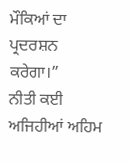ਮੌਕਿਆਂ ਦਾ ਪ੍ਰਦਰਸ਼ਨ ਕਰੇਗਾ।”
ਨੀਤੀ ਕਈ ਅਜਿਹੀਆਂ ਅਹਿਮ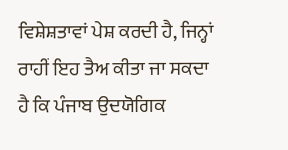ਵਿਸ਼ੇਸ਼ਤਾਵਾਂ ਪੇਸ਼ ਕਰਦੀ ਹੈ, ਜਿਨ੍ਹਾਂ ਰਾਹੀਂ ਇਹ ਤੈਅ ਕੀਤਾ ਜਾ ਸਕਦਾ ਹੈ ਕਿ ਪੰਜਾਬ ਉਦਯੋਗਿਕ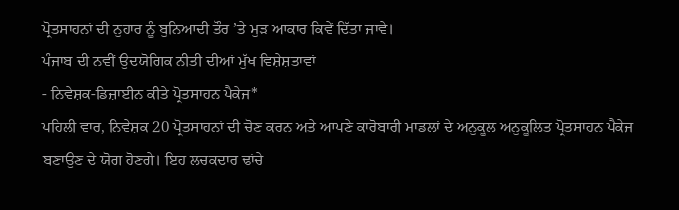ਪ੍ਰੋਤਸਾਹਨਾਂ ਦੀ ਨੁਹਾਰ ਨੂੰ ਬੁਨਿਆਦੀ ਤੌਰ ’ਤੇ ਮੁੜ ਆਕਾਰ ਕਿਵੇਂ ਦਿੱਤਾ ਜਾਵੇ।
ਪੰਜਾਬ ਦੀ ਨਵੀਂ ਉਦਯੋਗਿਕ ਨੀਤੀ ਦੀਆਂ ਮੁੱਖ ਵਿਸ਼ੇਸ਼ਤਾਵਾਂ
- ਨਿਵੇਸ਼ਕ-ਡਿਜ਼ਾਈਨ ਕੀਤੇ ਪ੍ਰੋਤਸਾਹਨ ਪੈਕੇਜ*
ਪਹਿਲੀ ਵਾਰ, ਨਿਵੇਸ਼ਕ 20 ਪ੍ਰੋਤਸਾਹਨਾਂ ਦੀ ਚੋਣ ਕਰਨ ਅਤੇ ਆਪਣੇ ਕਾਰੋਬਾਰੀ ਮਾਡਲਾਂ ਦੇ ਅਨੁਕੂਲ ਅਨੁਕੂਲਿਤ ਪ੍ਰੋਤਸਾਹਨ ਪੈਕੇਜ ਬਣਾਉਣ ਦੇ ਯੋਗ ਹੋਣਗੇ। ਇਹ ਲਚਕਦਾਰ ਢਾਂਚੇ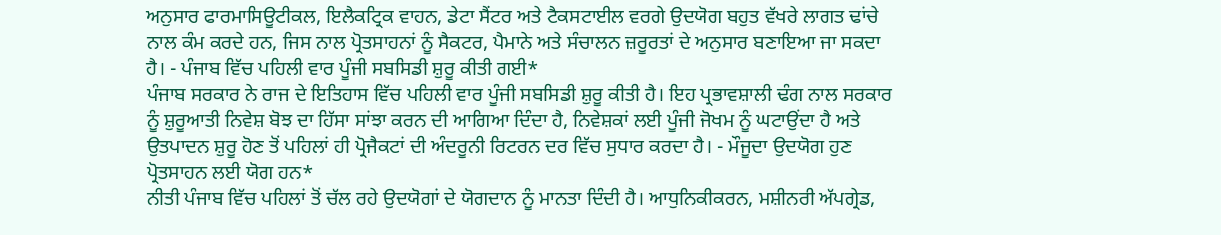ਅਨੁਸਾਰ ਫਾਰਮਾਸਿਊਟੀਕਲ, ਇਲੈਕਟ੍ਰਿਕ ਵਾਹਨ, ਡੇਟਾ ਸੈਂਟਰ ਅਤੇ ਟੈਕਸਟਾਈਲ ਵਰਗੇ ਉਦਯੋਗ ਬਹੁਤ ਵੱਖਰੇ ਲਾਗਤ ਢਾਂਚੇ ਨਾਲ ਕੰਮ ਕਰਦੇ ਹਨ, ਜਿਸ ਨਾਲ ਪ੍ਰੋਤਸਾਹਨਾਂ ਨੂੰ ਸੈਕਟਰ, ਪੈਮਾਨੇ ਅਤੇ ਸੰਚਾਲਨ ਜ਼ਰੂਰਤਾਂ ਦੇ ਅਨੁਸਾਰ ਬਣਾਇਆ ਜਾ ਸਕਦਾ ਹੈ। - ਪੰਜਾਬ ਵਿੱਚ ਪਹਿਲੀ ਵਾਰ ਪੂੰਜੀ ਸਬਸਿਡੀ ਸ਼ੁਰੂ ਕੀਤੀ ਗਈ*
ਪੰਜਾਬ ਸਰਕਾਰ ਨੇ ਰਾਜ ਦੇ ਇਤਿਹਾਸ ਵਿੱਚ ਪਹਿਲੀ ਵਾਰ ਪੂੰਜੀ ਸਬਸਿਡੀ ਸ਼ੁਰੂ ਕੀਤੀ ਹੈ। ਇਹ ਪ੍ਰਭਾਵਸ਼ਾਲੀ ਢੰਗ ਨਾਲ ਸਰਕਾਰ ਨੂੰ ਸ਼ੁਰੂਆਤੀ ਨਿਵੇਸ਼ ਬੋਝ ਦਾ ਹਿੱਸਾ ਸਾਂਝਾ ਕਰਨ ਦੀ ਆਗਿਆ ਦਿੰਦਾ ਹੈ, ਨਿਵੇਸ਼ਕਾਂ ਲਈ ਪੂੰਜੀ ਜੋਖਮ ਨੂੰ ਘਟਾਉਂਦਾ ਹੈ ਅਤੇ ਉਤਪਾਦਨ ਸ਼ੁਰੂ ਹੋਣ ਤੋਂ ਪਹਿਲਾਂ ਹੀ ਪ੍ਰੋਜੈਕਟਾਂ ਦੀ ਅੰਦਰੂਨੀ ਰਿਟਰਨ ਦਰ ਵਿੱਚ ਸੁਧਾਰ ਕਰਦਾ ਹੈ। - ਮੌਜੂਦਾ ਉਦਯੋਗ ਹੁਣ ਪ੍ਰੋਤਸਾਹਨ ਲਈ ਯੋਗ ਹਨ*
ਨੀਤੀ ਪੰਜਾਬ ਵਿੱਚ ਪਹਿਲਾਂ ਤੋਂ ਚੱਲ ਰਹੇ ਉਦਯੋਗਾਂ ਦੇ ਯੋਗਦਾਨ ਨੂੰ ਮਾਨਤਾ ਦਿੰਦੀ ਹੈ। ਆਧੁਨਿਕੀਕਰਨ, ਮਸ਼ੀਨਰੀ ਅੱਪਗ੍ਰੇਡ,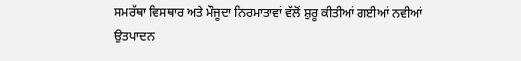ਸਮਰੱਥਾ ਵਿਸਥਾਰ ਅਤੇ ਮੌਜੂਦਾ ਨਿਰਮਾਤਾਵਾਂ ਵੱਲੋਂ ਸ਼ੁਰੂ ਕੀਤੀਆਂ ਗਈਆਂ ਨਵੀਆਂ ਉਤਪਾਦਨ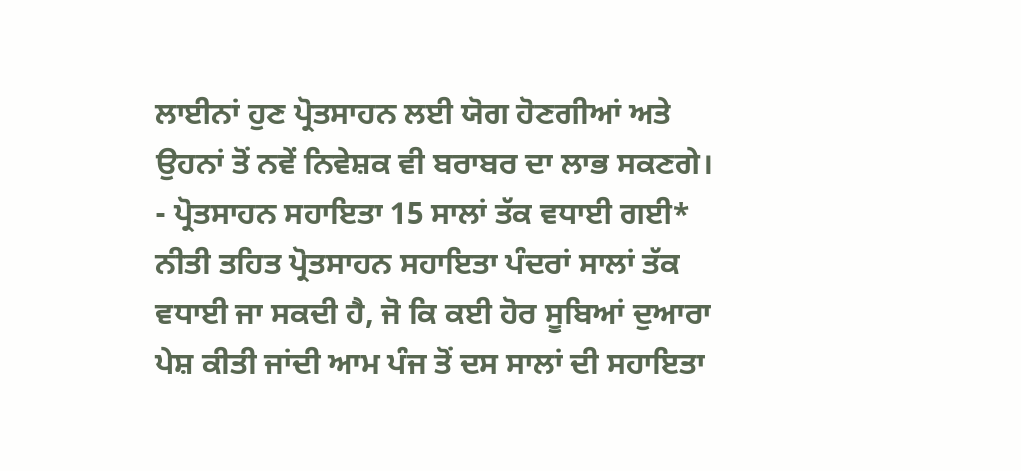ਲਾਈਨਾਂ ਹੁਣ ਪ੍ਰੋਤਸਾਹਨ ਲਈ ਯੋਗ ਹੋਣਗੀਆਂ ਅਤੇ ਉਹਨਾਂ ਤੋਂ ਨਵੇਂ ਨਿਵੇਸ਼ਕ ਵੀ ਬਰਾਬਰ ਦਾ ਲਾਭ ਸਕਣਗੇ। - ਪ੍ਰੋਤਸਾਹਨ ਸਹਾਇਤਾ 15 ਸਾਲਾਂ ਤੱਕ ਵਧਾਈ ਗਈ*
ਨੀਤੀ ਤਹਿਤ ਪ੍ਰੋਤਸਾਹਨ ਸਹਾਇਤਾ ਪੰਦਰਾਂ ਸਾਲਾਂ ਤੱਕ ਵਧਾਈ ਜਾ ਸਕਦੀ ਹੈ, ਜੋ ਕਿ ਕਈ ਹੋਰ ਸੂਬਿਆਂ ਦੁਆਰਾ ਪੇਸ਼ ਕੀਤੀ ਜਾਂਦੀ ਆਮ ਪੰਜ ਤੋਂ ਦਸ ਸਾਲਾਂ ਦੀ ਸਹਾਇਤਾ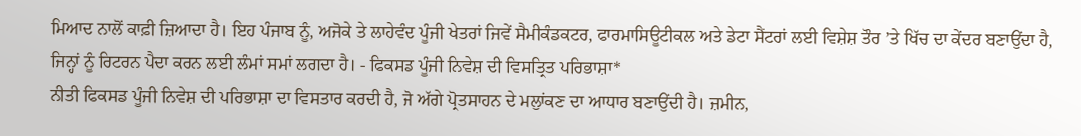ਮਿਆਦ ਨਾਲੋਂ ਕਾਫ਼ੀ ਜ਼ਿਆਦਾ ਹੈ। ਇਹ ਪੰਜਾਬ ਨੂੰ, ਅਜੋਕੇ ਤੇ ਲਾਹੇਵੰਦ ਪੂੰਜੀ ਖੇਤਰਾਂ ਜਿਵੇਂ ਸੈਮੀਕੰਡਕਟਰ, ਫਾਰਮਾਸਿਊਟੀਕਲ ਅਤੇ ਡੇਟਾ ਸੈਂਟਰਾਂ ਲਈ ਵਿਸ਼ੇਸ਼ ਤੌਰ ’ਤੇ ਖਿੱਚ ਦਾ ਕੇਂਦਰ ਬਣਾਉਂਦਾ ਹੈ, ਜਿਨ੍ਹਾਂ ਨੂੰ ਰਿਟਰਨ ਪੈਦਾ ਕਰਨ ਲਈ ਲੰਮਾਂ ਸਮਾਂ ਲਗਦਾ ਹੈ। - ਫਿਕਸਡ ਪੂੰਜੀ ਨਿਵੇਸ਼ ਦੀ ਵਿਸਤ੍ਰਿਤ ਪਰਿਭਾਸ਼ਾ*
ਨੀਤੀ ਫਿਕਸਡ ਪੂੰਜੀ ਨਿਵੇਸ਼ ਦੀ ਪਰਿਭਾਸ਼ਾ ਦਾ ਵਿਸਤਾਰ ਕਰਦੀ ਹੈ, ਜੋ ਅੱਗੇ ਪ੍ਰੋਤਸਾਹਨ ਦੇ ਮਲੁਾਂਕਣ ਦਾ ਆਧਾਰ ਬਣਾਉਂਦੀ ਹੈ। ਜ਼ਮੀਨ,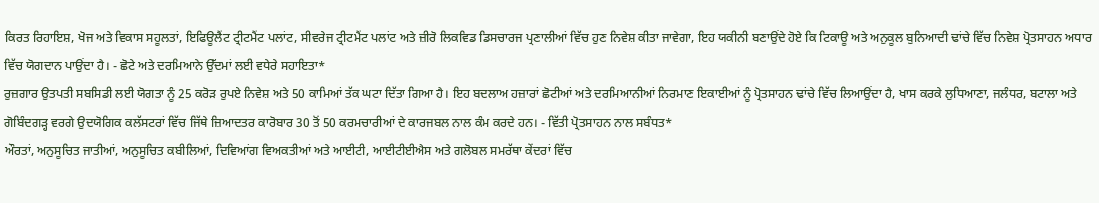ਕਿਰਤ ਰਿਹਾਇਸ਼, ਖੋਜ ਅਤੇ ਵਿਕਾਸ ਸਹੂਲਤਾਂ, ਇਫਿਊਲੈਂਟ ਟ੍ਰੀਟਮੈਂਟ ਪਲਾਂਟ, ਸੀਵਰੇਜ ਟ੍ਰੀਟਮੈਂਟ ਪਲਾਂਟ ਅਤੇ ਜ਼ੀਰੋ ਲਿਕਵਿਡ ਡਿਸਚਾਰਜ ਪ੍ਰਣਾਲੀਆਂ ਵਿੱਚ ਹੁਣ ਨਿਵੇਸ਼ ਕੀਤਾ ਜਾਵੇਗਾ, ਇਹ ਯਕੀਨੀ ਬਣਾਉਂਦੇ ਹੋਏ ਕਿ ਟਿਕਾਊ ਅਤੇ ਅਨੁਕੂਲ ਬੁਨਿਆਦੀ ਢਾਂਚੇ ਵਿੱਚ ਨਿਵੇਸ਼ ਪ੍ਰੋਤਸਾਹਨ ਅਧਾਰ ਵਿੱਚ ਯੋਗਦਾਨ ਪਾਉਂਦਾ ਹੈ। - ਛੋਟੇ ਅਤੇ ਦਰਮਿਆਨੇ ਉੱਦਮਾਂ ਲਈ ਵਧੇਰੇ ਸਹਾਇਤਾ*
ਰੁਜ਼ਗਾਰ ਉਤਪਤੀ ਸਬਸਿਡੀ ਲਈ ਯੋਗਤਾ ਨੂੰ 25 ਕਰੋੜ ਰੁਪਏ ਨਿਵੇਸ਼ ਅਤੇ 50 ਕਾਮਿਆਂ ਤੱਕ ਘਟਾ ਦਿੱਤਾ ਗਿਆ ਹੈ। ਇਹ ਬਦਲਾਅ ਹਜ਼ਾਰਾਂ ਛੋਟੀਆਂ ਅਤੇ ਦਰਮਿਆਨੀਆਂ ਨਿਰਮਾਣ ਇਕਾਈਆਂ ਨੂੰ ਪ੍ਰੋਤਸਾਹਨ ਢਾਂਚੇ ਵਿੱਚ ਲਿਆਉਂਦਾ ਹੈ, ਖਾਸ ਕਰਕੇ ਲੁਧਿਆਣਾ, ਜਲੰਧਰ, ਬਟਾਲਾ ਅਤੇ ਗੋਬਿੰਦਗੜ੍ਹ ਵਰਗੇ ਉਦਯੋਗਿਕ ਕਲੱਸਟਰਾਂ ਵਿੱਚ ਜਿੱਥੇ ਜ਼ਿਆਦਤਰ ਕਾਰੋਬਾਰ 30 ਤੋਂ 50 ਕਰਮਚਾਰੀਆਂ ਦੇ ਕਾਰਜਬਲ ਨਾਲ ਕੰਮ ਕਰਦੇ ਹਨ। - ਵਿੱਤੀ ਪ੍ਰੋਤਸਾਹਨ ਨਾਲ ਸਬੰਧਤ*
ਔਰਤਾਂ, ਅਨੁਸੂਚਿਤ ਜਾਤੀਆਂ, ਅਨੁਸੂਚਿਤ ਕਬੀਲਿਆਂ, ਦਿਵਿਆਂਗ ਵਿਅਕਤੀਆਂ ਅਤੇ ਆਈਟੀ, ਆਈਟੀਈਐਸ ਅਤੇ ਗਲੋਬਲ ਸਮਰੱਥਾ ਕੇਂਦਰਾਂ ਵਿੱਚ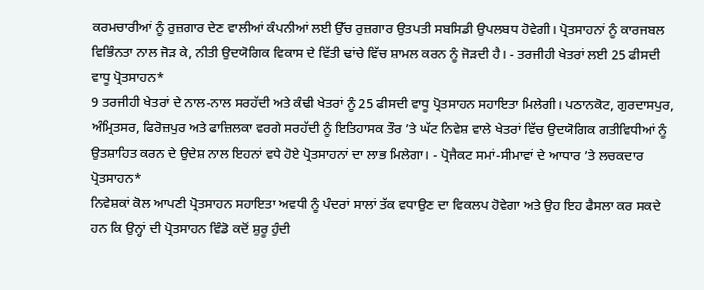ਕਰਮਚਾਰੀਆਂ ਨੂੰ ਰੁਜ਼ਗਾਰ ਦੇਣ ਵਾਲੀਆਂ ਕੰਪਨੀਆਂ ਲਈ ਉੱਚ ਰੁਜ਼ਗਾਰ ਉਤਪਤੀ ਸਬਸਿਡੀ ਉਪਲਬਧ ਹੋਵੇਗੀ। ਪ੍ਰੋਤਸਾਹਨਾਂ ਨੂੰ ਕਾਰਜਬਲ ਵਿਭਿੰਨਤਾ ਨਾਲ ਜੋੜ ਕੇ, ਨੀਤੀ ਉਦਯੋਗਿਕ ਵਿਕਾਸ ਦੇ ਵਿੱਤੀ ਢਾਂਚੇ ਵਿੱਚ ਸ਼ਾਮਲ ਕਰਨ ਨੂੰ ਜੋੜਦੀ ਹੈ। - ਤਰਜੀਹੀ ਖੇਤਰਾਂ ਲਈ 25 ਫੀਸਦੀ ਵਾਧੂ ਪ੍ਰੋਤਸਾਹਨ*
9 ਤਰਜੀਹੀ ਖੇਤਰਾਂ ਦੇ ਨਾਲ-ਨਾਲ ਸਰਹੱਦੀ ਅਤੇ ਕੰਢੀ ਖੇਤਰਾਂ ਨੂੰ 25 ਫੀਸਦੀ ਵਾਧੂ ਪ੍ਰੋਤਸਾਹਨ ਸਹਾਇਤਾ ਮਿਲੇਗੀ। ਪਠਾਨਕੋਟ, ਗੁਰਦਾਸਪੁਰ, ਅੰਮ੍ਰਿਤਸਰ, ਫਿਰੋਜ਼ਪੁਰ ਅਤੇ ਫਾਜ਼ਿਲਕਾ ਵਰਗੇ ਸਰਹੱਦੀ ਨੂੰ ਇਤਿਹਾਸਕ ਤੌਰ ’ਤੇ ਘੱਟ ਨਿਵੇਸ਼ ਵਾਲੇ ਖੇਤਰਾਂ ਵਿੱਚ ਉਦਯੋਗਿਕ ਗਤੀਵਿਧੀਆਂ ਨੂੰ ਉਤਸ਼ਾਹਿਤ ਕਰਨ ਦੇ ਉਦੇਸ਼ ਨਾਲ ਇਹਨਾਂ ਵਧੇ ਹੋਏ ਪ੍ਰੋਤਸਾਹਨਾਂ ਦਾ ਲਾਭ ਮਿਲੇਗਾ। - ਪ੍ਰੋਜੈਕਟ ਸਮਾਂ-ਸੀਮਾਵਾਂ ਦੇ ਆਧਾਰ ’ਤੇ ਲਚਕਦਾਰ ਪ੍ਰੋਤਸਾਹਨ*
ਨਿਵੇਸ਼ਕਾਂ ਕੋਲ ਆਪਣੀ ਪ੍ਰੋਤਸਾਹਨ ਸਹਾਇਤਾ ਅਵਧੀ ਨੂੰ ਪੰਦਰਾਂ ਸਾਲਾਂ ਤੱਕ ਵਧਾਉਣ ਦਾ ਵਿਕਲਪ ਹੋਵੇਗਾ ਅਤੇ ਉਹ ਇਹ ਫੈਸਲਾ ਕਰ ਸਕਦੇ ਹਨ ਕਿ ਉਨ੍ਹਾਂ ਦੀ ਪ੍ਰੋਤਸਾਹਨ ਵਿੰਡੋ ਕਦੋਂ ਸ਼ੁਰੂ ਹੁੰਦੀ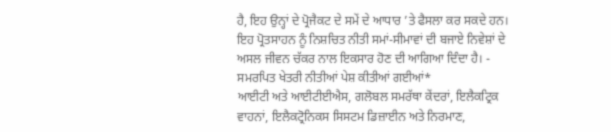ਹੈ, ਇਹ ਉਨ੍ਹਾਂ ਦੇ ਪ੍ਰੋਜੈਕਟ ਦੇ ਸਮੇਂ ਦੇ ਆਧਾਰ ’ਤੇ ਫੈਸਲਾ ਕਰ ਸਕਦੇ ਹਨ। ਇਹ ਪ੍ਰੋਤਸਾਹਨ ਨੂੰ ਨਿਸ਼ਚਿਤ ਨੀਤੀ ਸਮਾਂ-ਸੀਮਾਵਾਂ ਦੀ ਬਜਾਏ ਨਿਵੇਸ਼ਾਂ ਦੇ ਅਸਲ ਜੀਵਨ ਚੱਕਰ ਨਾਲ ਇਕਸਾਰ ਹੋਣ ਦੀ ਆਗਿਆ ਦਿੰਦਾ ਹੈ। - ਸਮਰਪਿਤ ਖੇਤਰੀ ਨੀਤੀਆਂ ਪੇਸ਼ ਕੀਤੀਆਂ ਗਈਆਂ*
ਆਈਟੀ ਅਤੇ ਆਈਟੀਈਐਸ, ਗਲੋਬਲ ਸਮਰੱਥਾ ਕੇਂਦਰਾਂ, ਇਲੈਕਟ੍ਰਿਕ ਵਾਹਨਾਂ, ਇਲੈਕਟ੍ਰੋਨਿਕਸ ਸਿਸਟਮ ਡਿਜ਼ਾਈਨ ਅਤੇ ਨਿਰਮਾਣ,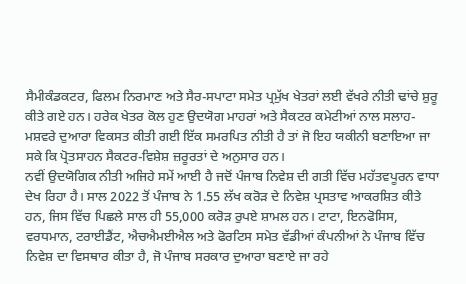ਸੈਮੀਕੰਡਕਟਰ, ਫਿਲਮ ਨਿਰਮਾਣ ਅਤੇ ਸੈਰ-ਸਪਾਟਾ ਸਮੇਤ ਪ੍ਰਮੁੱਖ ਖੇਤਰਾਂ ਲਈ ਵੱਖਰੇ ਨੀਤੀ ਢਾਂਚੇ ਸ਼ੁਰੂ ਕੀਤੇ ਗਏ ਹਨ। ਹਰੇਕ ਖੇਤਰ ਕੋਲ ਹੁਣ ਉਦਯੋਗ ਮਾਹਰਾਂ ਅਤੇ ਸੈਕਟਰ ਕਮੇਟੀਆਂ ਨਾਲ ਸਲਾਹ-ਮਸ਼ਵਰੇ ਦੁਆਰਾ ਵਿਕਸਤ ਕੀਤੀ ਗਈ ਇੱਕ ਸਮਰਪਿਤ ਨੀਤੀ ਹੈ ਤਾਂ ਜੋ ਇਹ ਯਕੀਨੀ ਬਣਾਇਆ ਜਾ ਸਕੇ ਕਿ ਪ੍ਰੋਤਸਾਹਨ ਸੈਕਟਰ-ਵਿਸ਼ੇਸ਼ ਜ਼ਰੂਰਤਾਂ ਦੇ ਅਨੁਸਾਰ ਹਨ।
ਨਵੀਂ ਉਦਯੋਗਿਕ ਨੀਤੀ ਅਜਿਹੇ ਸਮੇਂ ਆਈ ਹੈ ਜਦੋਂ ਪੰਜਾਬ ਨਿਵੇਸ਼ ਦੀ ਗਤੀ ਵਿੱਚ ਮਹੱਤਵਪੂਰਨ ਵਾਧਾ ਦੇਖ ਰਿਹਾ ਹੈ। ਸਾਲ 2022 ਤੋਂ ਪੰਜਾਬ ਨੇ 1.55 ਲੱਖ ਕਰੋੜ ਦੇ ਨਿਵੇਸ਼ ਪ੍ਰਸਤਾਵ ਆਕਰਸ਼ਿਤ ਕੀਤੇ ਹਨ, ਜਿਸ ਵਿੱਚ ਪਿਛਲੇ ਸਾਲ ਹੀ 55,000 ਕਰੋੜ ਰੁਪਏ ਸ਼ਾਮਲ ਹਨ। ਟਾਟਾ, ਇਨਫੋਸਿਸ, ਵਰਧਮਾਨ, ਟਰਾਈਡੈਂਟ, ਐਚਐਮਈਐਲ ਅਤੇ ਫੋਰਟਿਸ ਸਮੇਤ ਵੱਡੀਆਂ ਕੰਪਨੀਆਂ ਨੇ ਪੰਜਾਬ ਵਿੱਚ ਨਿਵੇਸ਼ ਦਾ ਵਿਸਥਾਰ ਕੀਤਾ ਹੈ, ਜੋ ਪੰਜਾਬ ਸਰਕਾਰ ਦੁਆਰਾ ਬਣਾਏ ਜਾ ਰਹੇ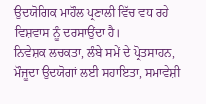ਉਦਯੋਗਿਕ ਮਾਹੌਲ ਪ੍ਰਣਾਲੀ ਵਿੱਚ ਵਧ ਰਹੇ ਵਿਸ਼ਵਾਸ ਨੂੰ ਦਰਸਾਉਂਦਾ ਹੈ।
ਨਿਵੇਸ਼ਕ ਲਚਕਤਾ, ਲੰਬੇ ਸਮੇਂ ਦੇ ਪ੍ਰੋਤਸਾਹਨ, ਮੌਜੂਦਾ ਉਦਯੋਗਾਂ ਲਈ ਸਹਾਇਤਾ, ਸਮਾਵੇਸ਼ੀ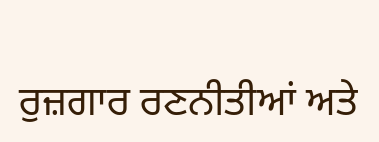ਰੁਜ਼ਗਾਰ ਰਣਨੀਤੀਆਂ ਅਤੇ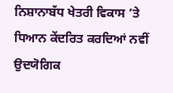ਨਿਸ਼ਾਨਾਬੱਧ ਖੇਤਰੀ ਵਿਕਾਸ ’ਤੇ ਧਿਆਨ ਕੇਂਦਰਿਤ ਕਰਦਿਆਂ ਨਵੀਂ ਉਦਯੋਗਿਕ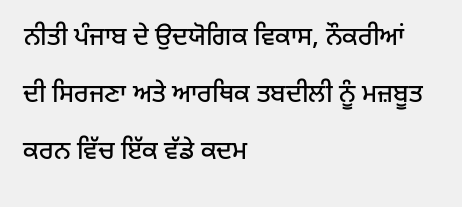ਨੀਤੀ ਪੰਜਾਬ ਦੇ ਉਦਯੋਗਿਕ ਵਿਕਾਸ, ਨੌਕਰੀਆਂ ਦੀ ਸਿਰਜਣਾ ਅਤੇ ਆਰਥਿਕ ਤਬਦੀਲੀ ਨੂੰ ਮਜ਼ਬੂਤ ਕਰਨ ਵਿੱਚ ਇੱਕ ਵੱਡੇ ਕਦਮ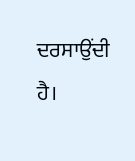ਦਰਸਾਉਂਦੀ ਹੈ।